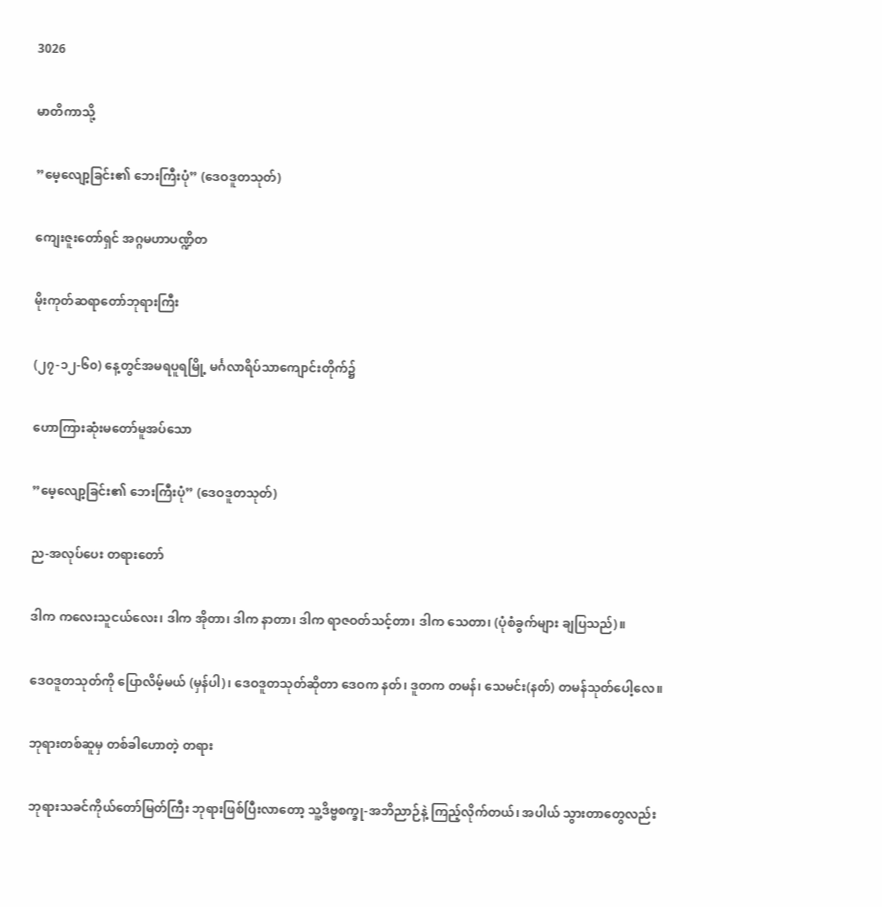3026

မာတိကာသို့

”မေ့လျော့ခြင်း၏ ဘေးကြီးပုံ” (ဒေဝဒူတသုတ်)

ကျေးဇူးတော်ရှင် အဂ္ဂမဟာပဏ္ဍိတ

မိုးကုတ်ဆရာတော်ဘုရားကြီး

(၂၇-၁၂-၆၀) နေ့တွင်အမရပူရမြို့ မင်္ဂလာရိပ်သာကျောင်းတိုက်၌

ဟောကြားဆုံးမတော်မူအပ်သော

”မေ့လျော့ခြင်း၏ ဘေးကြီးပုံ” (ဒေဝဒူတသုတ်)

ည-အလုပ်ပေး တရားတော်

ဒါက ကလေးသူငယ်လေး၊ ဒါက အိုတာ၊ ဒါက နာတာ၊ ဒါက ရာဇဝတ်သင့်တာ၊ ဒါက သေတာ၊ (ပုံစံခွက်များ ချပြသည်)။

ဒေဝဒူတသုတ်ကို ပြောလိမ့်မယ် (မှန်ပါ)၊ ဒေဝဒူတသုတ်ဆိုတာ ဒေဝက နတ်၊ ဒူတက တမန်၊ သေမင်း(နတ်) တမန်သုတ်ပေါ့လေ။

ဘုရားတစ်ဆူမှ တစ်ခါဟောတဲ့ တရား

ဘုရားသခင်ကိုယ်တော်မြတ်ကြီး ဘုရားဖြစ်ပြီးလာတော့ သူ့ဒိဗ္ဗစက္ခု-အဘိညာဉ်နဲ့ ကြည့်လိုက်တယ်၊ အပါယ် သွားတာတွေလည်း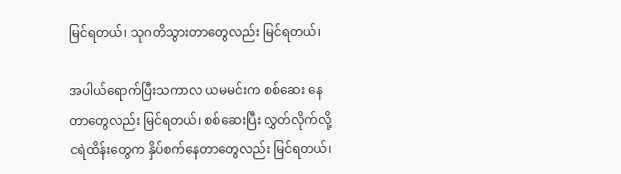မြင်ရတယ်၊ သုဂတိသွားတာတွေလည်း မြင်ရတယ်၊

အပါယ်ရောက်ပြီးသကာလ ယမမင်းက စစ်ဆေး နေတာတွေလည်း မြင်ရတယ်၊ စစ်ဆေးပြီး လွှတ်လိုက်လို့ ငရဲထိန်းတွေက နှိပ်စက်နေတာတွေလည်း မြင်ရတယ်၊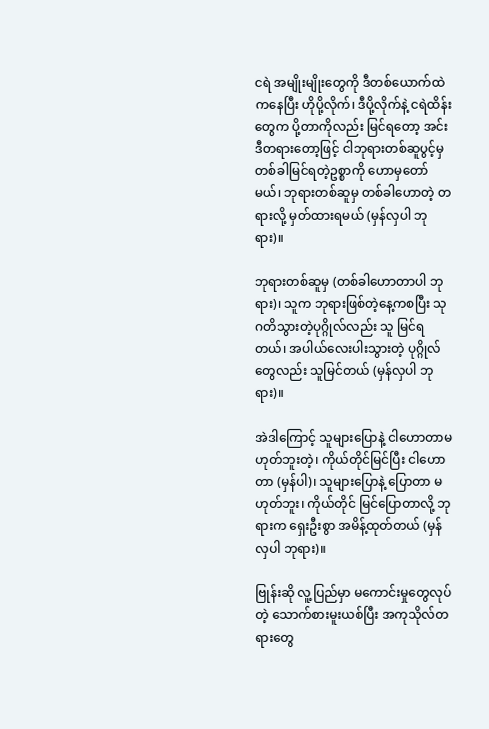ငရဲ အမျိုးမျိုးတွေကို ဒီတစ်ယောက်ထဲကနေပြီး ဟိုပို့လိုက်၊ ဒီပို့လိုက်နဲ့ ငရဲထိန်းတွေက ပို့တာကိုလည်း မြင်ရတော့ အင်း ဒီတရားတော့ဖြင့် ငါဘုရားတစ်ဆူပွင့်မှ တစ်ခါမြင်ရတဲ့ဥစ္စာကို ဟောမှတော်မယ်၊ ဘုရားတစ်ဆူမှ တစ်ခါဟောတဲ့ တရားလို့ မှတ်ထားရမယ် (မှန်လှပါ ဘုရား)။

ဘုရားတစ်ဆူမှ (တစ်ခါဟောတာပါ ဘုရား)၊ သူက ဘုရားဖြစ်တဲ့နေ့ကစပြီး သုဂတိသွားတဲ့ပုဂ္ဂိုလ်လည်း သူ မြင်ရတယ်၊ အပါယ်လေးပါးသွားတဲ့ ပုဂ္ဂိုလ်တွေလည်း သူမြင်တယ် (မှန်လှပါ ဘုရား)။

အဲဒါကြောင့် သူများပြောနဲ့ ငါဟောတာမဟုတ်ဘူးတဲ့၊ ကိုယ်တိုင်မြင်ပြီး ငါဟောတာ (မှန်ပါ)၊ သူများပြောနဲ့ ပြောတာ မဟုတ်ဘူး၊ ကိုယ်တိုင် မြင်ပြောတာလို့ ဘုရားက ရှေးဦးစွာ အမိန့်ထုတ်တယ် (မှန်လှပါ ဘုရား)။

ဗြုန်းဆို လူ့ပြည်မှာ မကောင်းမှုတွေလုပ်တဲ့ သောက်စားမူးယစ်ပြီး အကုသိုလ်တရားတွေ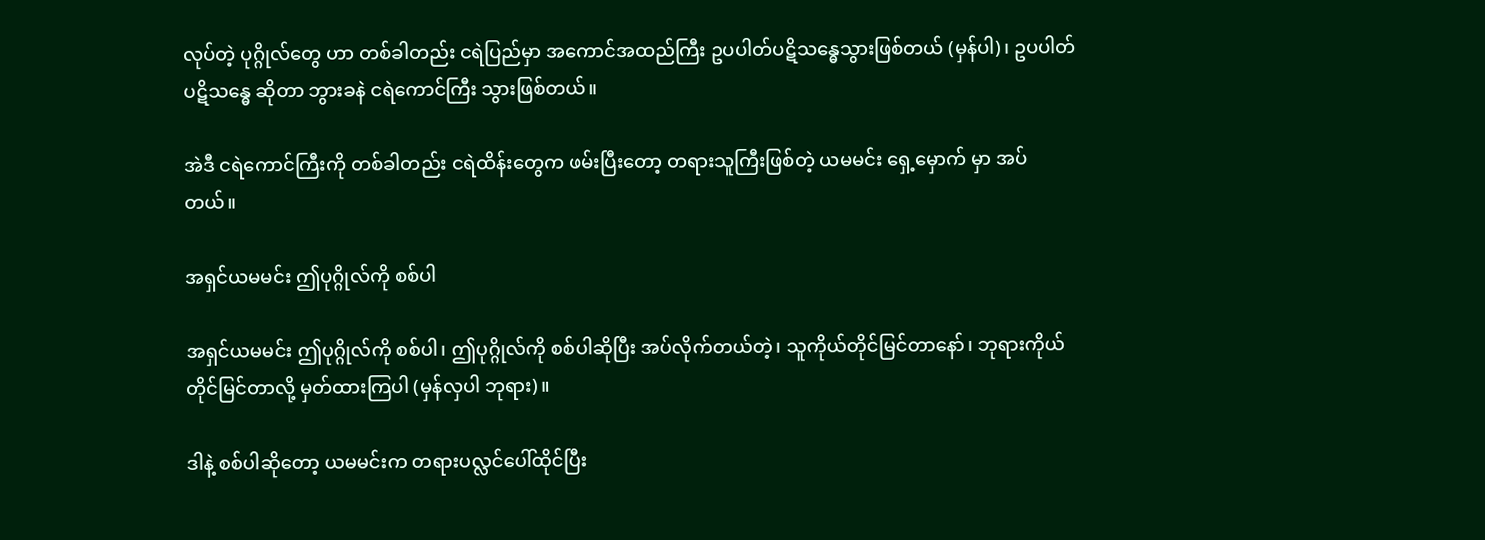လုပ်တဲ့ ပုဂ္ဂိုလ်တွေ ဟာ တစ်ခါတည်း ငရဲပြည်မှာ အကောင်အထည်ကြီး ဥပပါတ်ပဋိသန္ဓေသွားဖြစ်တယ် (မှန်ပါ)၊ ဥပပါတ်ပဋိသန္ဓေ ဆိုတာ ဘွားခနဲ ငရဲကောင်ကြီး သွားဖြစ်တယ်။

အဲဒီ ငရဲကောင်ကြီးကို တစ်ခါတည်း ငရဲထိန်းတွေက ဖမ်းပြီးတော့ တရားသူကြီးဖြစ်တဲ့ ယမမင်း ရှေ့မှောက် မှာ အပ်တယ်။

အရှင်ယမမင်း ဤပုဂ္ဂိုလ်ကို စစ်ပါ

အရှင်ယမမင်း ဤပုဂ္ဂိုလ်ကို စစ်ပါ၊ ဤပုဂ္ဂိုလ်ကို စစ်ပါဆိုပြီး အပ်လိုက်တယ်တဲ့၊ သူကိုယ်တိုင်မြင်တာနော်၊ ဘုရားကိုယ်တိုင်မြင်တာလို့ မှတ်ထားကြပါ (မှန်လှပါ ဘုရား)။

ဒါနဲ့ စစ်ပါဆိုတော့ ယမမင်းက တရားပလ္လင်ပေါ်ထိုင်ပြီး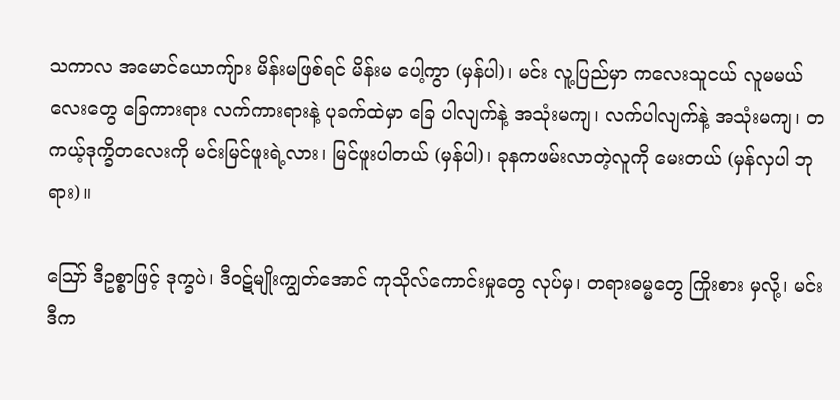သကာလ အမောင်ယောကျ်ား မိန်းမဖြစ်ရင် မိန်းမ ပေါ့ကွာ (မှန်ပါ)၊ မင်း လူ့ပြည်မှာ ကလေးသူငယ် လူမမယ်လေးတွေ ခြေကားရား လက်ကားရားနဲ့ ပုခက်ထဲမှာ ခြေ ပါလျက်နဲ့ အသုံးမကျ၊ လက်ပါလျက်နဲ့ အသုံးမကျ၊ တကယ့်ဒုက္ခိတလေးကို မင်းမြင်ဖူးရဲ့လား၊ မြင်ဖူးပါတယ် (မှန်ပါ)၊ ခုနကဖမ်းလာတဲ့လူကို မေးတယ် (မှန်လှပါ ဘုရား)။

ဪ ဒီဥစ္စာဖြင့် ဒုက္ခပဲ၊ ဒီဝဋ်မျိုးကျွတ်အောင် ကုသိုလ်ကောင်းမှုတွေ လုပ်မှ၊ တရားဓမ္မတွေ ကြိုးစား မှလို့၊ မင်းဒီက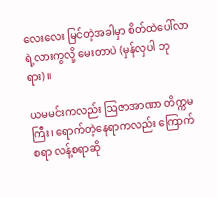လေးလေး မြင်တဲ့အခါမှာ စိတ်ထဲပေါ်လာရဲ့လားကွလို့ မေးတာပဲ (မှန်လှပါ ဘုရား)။

ယမမင်းကလည်း ဩဇာအာဏာ တိက္ကမကြီး၊ ရောက်တဲ့နေရာကလည်း ကြောက်စရာ လန့်စရာဆို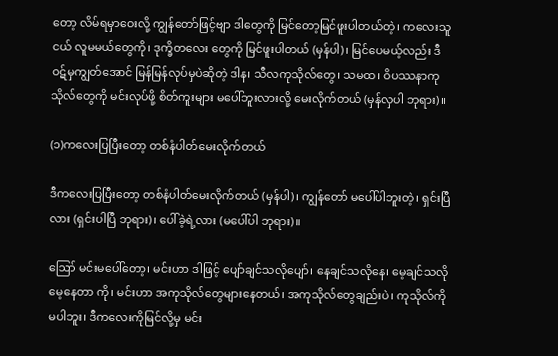တော့ လိမ်ရမှာဝေးလို့ ကျွန်တော်ဖြင့်ဗျာ ဒါတွေကို မြင်တော့မြင်ဖူးပါတယ်တဲ့၊ ကလေးသူငယ် လူမမယ်တွေကို၊ ဒုက္ခိတလေး တွေကို မြင်ဖူးပါတယ် (မှန်ပါ)၊ မြင်ပေမယ့်လည်း ဒီဝဋ်မှကျွတ်အောင် မြန်မြန်လုပ်မှပဲဆိုတဲ့ ဒါန၊ သီလကုသိုလ်တွေ၊ သမထ၊ ဝိပဿနာကုသိုလ်တွေကို မင်းလုပ်ဖို့ စိတ်ကူးများ မပေါ်ဘူးလားလို့ မေးလိုက်တယ် (မှန်လှပါ ဘုရား)။

(၁)ကလေးပြပြီးတော့ တစ်နံပါတ်မေးလိုက်တယ်

ဒီကလေးပြပြီးတော့ တစ်နံပါတ်မေးလိုက်တယ် (မှန်ပါ)၊ ကျွန်တော် မပေါ်ပါဘူးတဲ့၊ ရှင်းပြီလား (ရှင်းပါပြီ ဘုရား)၊ ပေါ်ခဲ့ရဲ့လား (မပေါ်ပါ ဘုရား)။

ဪ မင်းမပေါ်တော့၊ မင်းဟာ ဒါဖြင့် ပျော်ချင်သလိုပျော်၊ နေချင်သလိုနေ၊ မေ့ချင်သလို မေ့နေတာ ကို၊ မင်းဟာ အကုသိုလ်တွေများနေတယ်၊ အကုသိုလ်တွေချည်းပဲ၊ ကုသိုလ်ကို မပါဘူး၊ ဒီကလေးကိုမြင်လို့မှ မင်း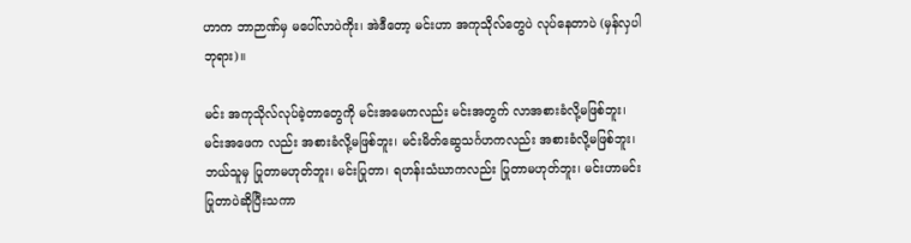ဟာက ဘာဉာဏ်မှ မပေါ်လာပဲကိုး၊ အဲဒီတော့ မင်းဟာ အကုသိုလ်တွေပဲ လုပ်နေတာပဲ (မှန်လှပါ ဘုရား)။

မင်း အကုသိုလ်လုပ်ခဲ့တာတွေကို မင်းအမေကလည်း မင်းအတွက် လာအစားခံလို့မဖြစ်ဘူး၊ မင်းအဖေက လည်း အစားခံလို့မဖြစ်ဘူး၊ မင်းမိတ်ဆွေသင်္ဂဟကလည်း အစားခံလို့မဖြစ်ဘူး၊ ဘယ်သူမှ ပြုတာမဟုတ်ဘူး၊ မင်းပြုတာ၊ ရဟန်းသံဃာကလည်း ပြုတာမဟုတ်ဘူး၊ မင်းဟာမင်းပြုတာပဲဆိုပြီးသကာ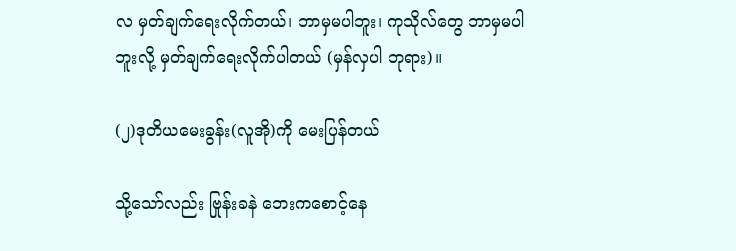လ မှတ်ချက်ရေးလိုက်တယ်၊ ဘာမှမပါဘူး၊ ကုသိုလ်တွေ ဘာမှမပါဘူးလို့ မှတ်ချက်ရေးလိုက်ပါတယ် (မှန်လှပါ ဘုရား)။

(၂)ဒုတိယမေးခွန်း(လူအို)ကို မေးပြန်တယ်

သို့သော်လည်း ဗြုန်းခနဲ ဘေးကစောင့်နေ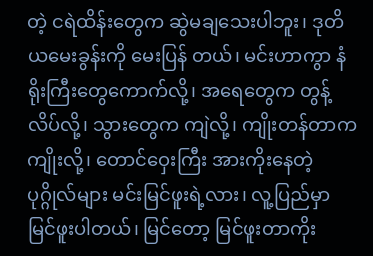တဲ့ ငရဲထိန်းတွေက ဆွဲမချသေးပါဘူး၊ ဒုတိယမေးခွန်းကို မေးပြန် တယ်၊ မင်းဟာကွာ နံရိုးကြီးတွေကောက်လို့၊ အရေတွေက တွန့်လိပ်လို့၊ သွားတွေက ကျဲလို့၊ ကျိုးတန်တာက ကျိုးလို့၊ တောင်ဝှေးကြီး အားကိုးနေတဲ့ပုဂ္ဂိုလ်များ မင်းမြင်ဖူးရဲ့လား၊ လူ့ပြည်မှာ မြင်ဖူးပါတယ်၊ မြင်တော့ မြင်ဖူးတာကိုး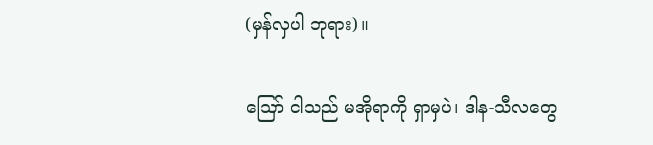(မှန်လှပါ ဘုရား)။

ဪ ငါသည် မအိုရာကို ရှာမှပဲ၊ ဒါန-သီလတွေ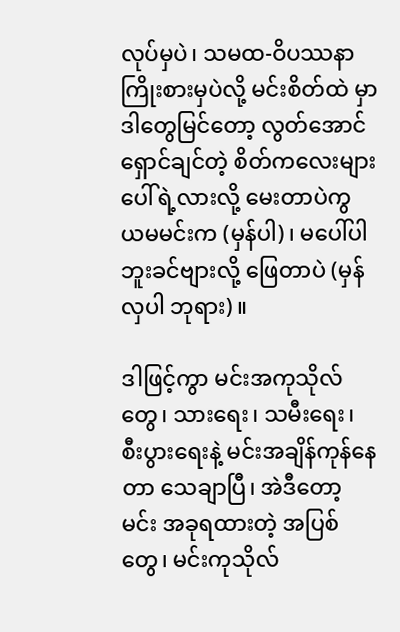လုပ်မှပဲ၊ သမထ-ဝိပဿနာ ကြိုးစားမှပဲလို့ မင်းစိတ်ထဲ မှာ ဒါတွေမြင်တော့ လွတ်အောင်ရှောင်ချင်တဲ့ စိတ်ကလေးများ ပေါ်ရဲ့လားလို့ မေးတာပဲကွ ယမမင်းက (မှန်ပါ)၊ မပေါ်ပါဘူးခင်ဗျားလို့ ဖြေတာပဲ (မှန်လှပါ ဘုရား)။

ဒါဖြင့်ကွာ မင်းအကုသိုလ်တွေ၊ သားရေး၊ သမီးရေး၊ စီးပွားရေးနဲ့ မင်းအချိန်ကုန်နေတာ သေချာပြီ၊ အဲဒီတော့ မင်း အခုရထားတဲ့ အပြစ်တွေ၊ မင်းကုသိုလ်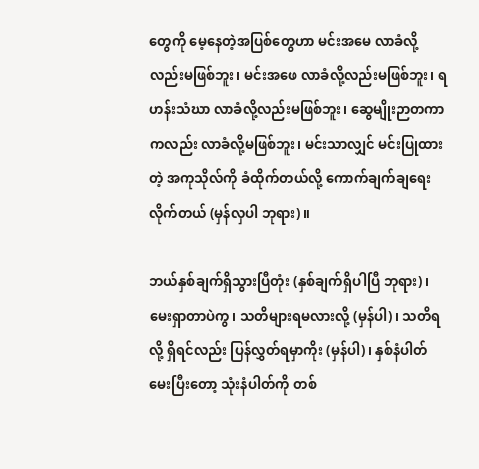တွေကို မေ့နေတဲ့အပြစ်တွေဟာ မင်းအမေ လာခံလို့လည်းမဖြစ်ဘူး၊ မင်းအဖေ လာခံလို့လည်းမဖြစ်ဘူး၊ ရဟန်းသံဃာ လာခံလို့လည်းမဖြစ်ဘူး၊ ဆွေမျိုးဉာတကာကလည်း လာခံလို့မဖြစ်ဘူး၊ မင်းသာလျှင် မင်းပြုထားတဲ့ အကုသိုလ်ကို ခံထိုက်တယ်လို့ ကောက်ချက်ချရေးလိုက်တယ် (မှန်လှပါ ဘုရား)။

ဘယ်နှစ်ချက်ရှိသွားပြီတုံး (နှစ်ချက်ရှိပါပြီ ဘုရား)၊ မေးရှာတာပဲကွ၊ သတိများရမလားလို့ (မှန်ပါ)၊ သတိရလို့ ရှိရင်လည်း ပြန်လွှတ်ရမှာကိုး (မှန်ပါ)၊ နှစ်နံပါတ်မေးပြီးတော့ သုံးနံပါတ်ကို တစ်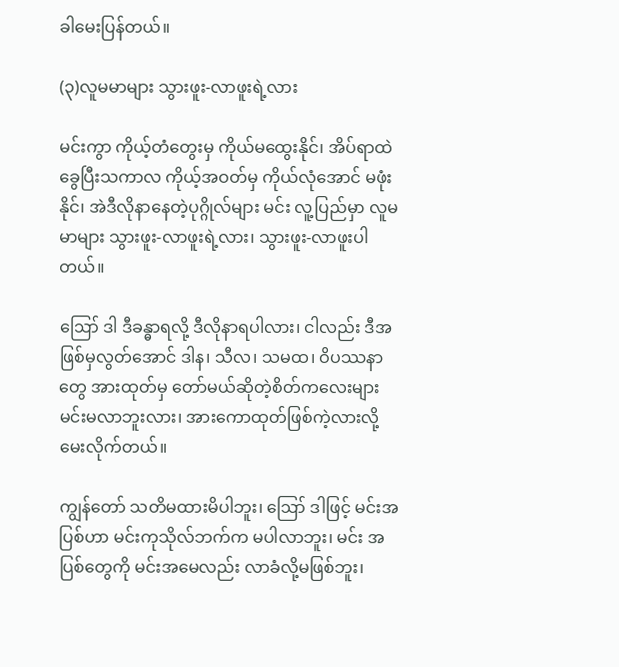ခါမေးပြန်တယ်။

(၃)လူမမာများ သွားဖူး-လာဖူးရဲ့လား

မင်းကွာ ကိုယ့်တံတွေးမှ ကိုယ်မထွေးနိုင်၊ အိပ်ရာထဲခွေပြီးသကာလ ကိုယ့်အဝတ်မှ ကိုယ်လုံအောင် မဖုံးနိုင်၊ အဲဒီလိုနာနေတဲ့ပုဂ္ဂိုလ်များ မင်း လူ့ပြည်မှာ လူမမာများ သွားဖူး-လာဖူးရဲ့လား၊ သွားဖူး-လာဖူးပါတယ်။

ဪ ဒါ ဒီခန္ဓာရလို့ ဒီလိုနာရပါလား၊ ငါလည်း ဒီအဖြစ်မှလွတ်အောင် ဒါန၊ သီလ၊ သမထ၊ ဝိပဿနာ တွေ အားထုတ်မှ တော်မယ်ဆိုတဲ့စိတ်ကလေးများ မင်းမလာဘူးလား၊ အားကောထုတ်ဖြစ်ကဲ့လားလို့ မေးလိုက်တယ်။

ကျွန်တော် သတိမထားမိပါဘူး၊ ဪ ဒါဖြင့် မင်းအပြစ်ဟာ မင်းကုသိုလ်ဘက်က မပါလာဘူး၊ မင်း အပြစ်တွေကို မင်းအမေလည်း လာခံလို့မဖြစ်ဘူး၊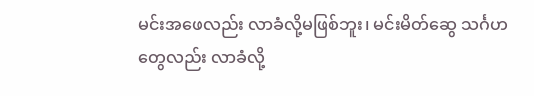မင်းအဖေလည်း လာခံလို့မဖြစ်ဘူး၊ မင်းမိတ်ဆွေ သင်္ဂဟတွေလည်း လာခံလို့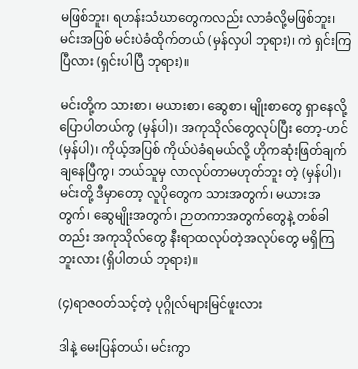မဖြစ်ဘူး၊ ရဟန်းသံဃာတွေကလည်း လာခံလို့မဖြစ်ဘူး၊ မင်းအပြစ် မင်းပဲခံထိုက်တယ် (မှန်လှပါ ဘုရား)၊ ကဲ ရှင်းကြပြီလား (ရှင်းပါပြီ ဘုရား)။

မင်းတို့က သားစာ၊ မယားစာ၊ ဆွေစာ၊ မျိုးစာတွေ ရှာနေလို့ ပြောပါတယ်ကွ (မှန်ပါ)၊ အကုသိုလ်တွေလုပ်ပြီး တော့-ဟင် (မှန်ပါ)၊ ကိုယ့်အပြစ် ကိုယ်ပဲခံရမယ်လို့ ဟိုကဆုံးဖြတ်ချက်ချနေပြီကွ၊ ဘယ်သူမှ လာလုပ်တာမဟုတ်ဘူး တဲ့ (မှန်ပါ)၊ မင်းတို့ ဒီမှာတော့ လူပိုတွေက သားအတွက်၊ မယားအတွက်၊ ဆွေမျိုးအတွက်၊ ဉာတကာအတွက်တွေနဲ့ တစ်ခါတည်း အကုသိုလ်တွေ နီးရာထလုပ်တဲ့အလုပ်တွေ မရှိကြဘူးလား (ရှိပါတယ် ဘုရား)။

(၄)ရာဇဝတ်သင့်တဲ့ ပုဂ္ဂိုလ်များမြင်ဖူးလား

ဒါနဲ့ မေးပြန်တယ်၊ မင်းကွာ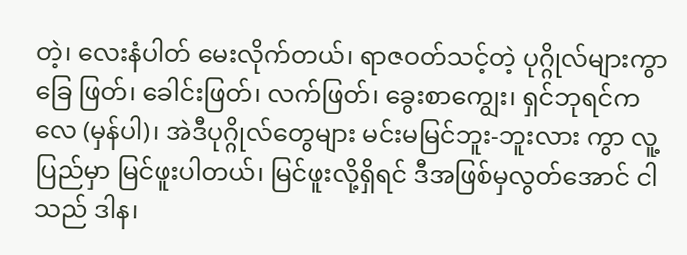တဲ့၊ လေးနံပါတ် မေးလိုက်တယ်၊ ရာဇဝတ်သင့်တဲ့ ပုဂ္ဂိုလ်များကွာ ခြေ ဖြတ်၊ ခေါင်းဖြတ်၊ လက်ဖြတ်၊ ခွေးစာကျွေး၊ ရှင်ဘုရင်ကလေ (မှန်ပါ)၊ အဲဒီပုဂ္ဂိုလ်တွေများ မင်းမမြင်ဘူး-ဘူးလား ကွာ လူ့ပြည်မှာ မြင်ဖူးပါတယ်၊ မြင်ဖူးလို့ရှိရင် ဒီအဖြစ်မှလွတ်အောင် ငါသည် ဒါန၊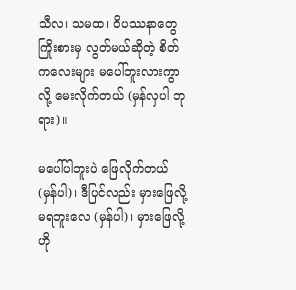သီလ၊ သမထ၊ ဝိပဿနာတွေ ကြိုးစားမှ လွတ်မယ်ဆိုတဲ့ စိတ်ကလေးများ မပေါ်ဘူးလားကွာလို့ မေးလိုက်တယ် (မှန်လှပါ ဘုရား)။

မပေါ်ပါဘူးပဲ ဖြေလိုက်တယ် (မှန်ပါ)၊ ဒီပြင်လည်း မှားဖြေလို့ မရဘူးလေ (မှန်ပါ)၊ မှားဖြေလို့ ဟို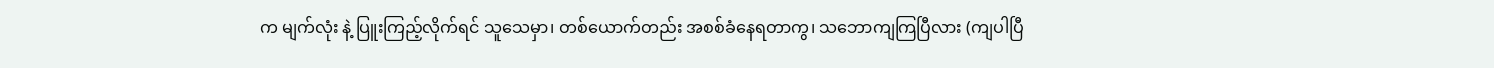က မျက်လုံး နဲ့ ပြူးကြည့်လိုက်ရင် သူသေမှာ၊ တစ်ယောက်တည်း အစစ်ခံနေရတာကွ၊ သဘောကျကြပြီလား (ကျပါပြီ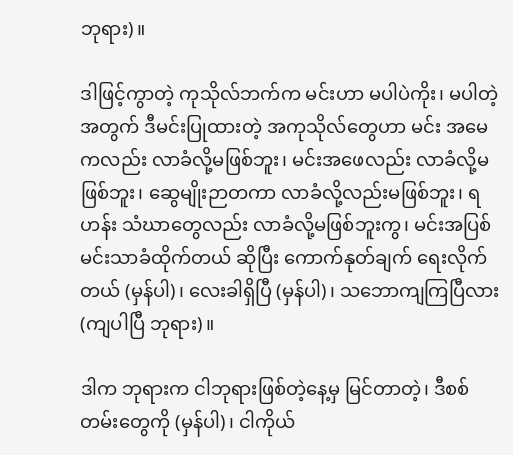ဘုရား)။

ဒါဖြင့်ကွာတဲ့ ကုသိုလ်ဘက်က မင်းဟာ မပါပဲကိုး၊ မပါတဲ့အတွက် ဒီမင်းပြုထားတဲ့ အကုသိုလ်တွေဟာ မင်း အမေကလည်း လာခံလို့မဖြစ်ဘူး၊ မင်းအဖေလည်း လာခံလို့မဖြစ်ဘူး၊ ဆွေမျိုးဉာတကာ လာခံလို့လည်းမဖြစ်ဘူး၊ ရဟန်း သံဃာတွေလည်း လာခံလို့မဖြစ်ဘူးကွ၊ မင်းအပြစ် မင်းသာခံထိုက်တယ် ဆိုပြီး ကောက်နုတ်ချက် ရေးလိုက်တယ် (မှန်ပါ)၊ လေးခါရှိပြီ (မှန်ပါ)၊ သဘောကျကြပြီလား (ကျပါပြီ ဘုရား)။

ဒါက ဘုရားက ငါဘုရားဖြစ်တဲ့နေ့မှ မြင်တာတဲ့၊ ဒီစစ်တမ်းတွေကို (မှန်ပါ)၊ ငါကိုယ်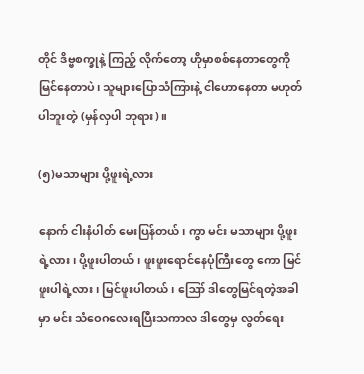တိုင် ဒိဗ္ဗစက္ခုနဲ့ ကြည့် လိုက်တော့ ဟိုမှာစစ်နေတာတွေကို မြင်နေတာပဲ၊ သူများပြောသံကြားနဲ့ ငါဟောနေတာ မဟုတ်ပါဘူးတဲ့ (မှန်လှပါ ဘုရား)။

(၅)မသာများ ပို့ဖူးရဲ့လား

နောက် ငါးနံပါတ် မေးပြန်တယ်၊ ကွာ မင်း မသာများ ပို့ဖူးရဲ့လား၊ ပို့ဖူးပါတယ်၊ ဖူးဖူးရောင်နေပုံကြီးတွေ ကော မြင်ဖူးပါရဲ့လား၊ မြင်ဖူးပါတယ်၊ ဪ ဒါတွေမြင်ရတဲ့အခါမှာ မင်း သံဝေဂလေးရပြီးသကာလ ဒါတွေမှ လွတ်ရေး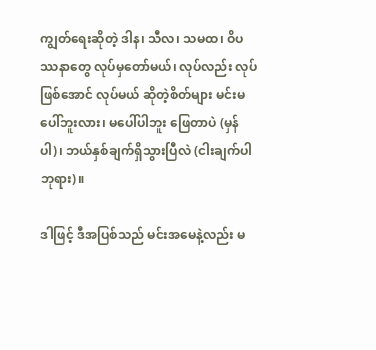ကျွတ်ရေးဆိုတဲ့ ဒါန၊ သီလ၊ သမထ၊ ဝိပဿနာတွေ လုပ်မှတော်မယ်၊ လုပ်လည်း လုပ်ဖြစ်အောင် လုပ်မယ် ဆိုတဲ့စိတ်များ မင်းမပေါ်ဘူးလား၊ မပေါ်ပါဘူး ဖြေတာပဲ (မှန်ပါ)၊ ဘယ်နှစ်ချက်ရှိသွားပြီလဲ (ငါးချက်ပါ ဘုရား)။

ဒါဖြင့် ဒီအပြစ်သည် မင်းအမေနဲ့လည်း မ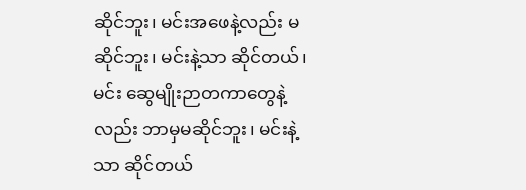ဆိုင်ဘူး၊ မင်းအဖေနဲ့လည်း မဆိုင်ဘူး၊ မင်းနဲ့သာ ဆိုင်တယ်၊ မင်း ဆွေမျိုးဉာတကာတွေနဲ့လည်း ဘာမှမဆိုင်ဘူး၊ မင်းနဲ့သာ ဆိုင်တယ်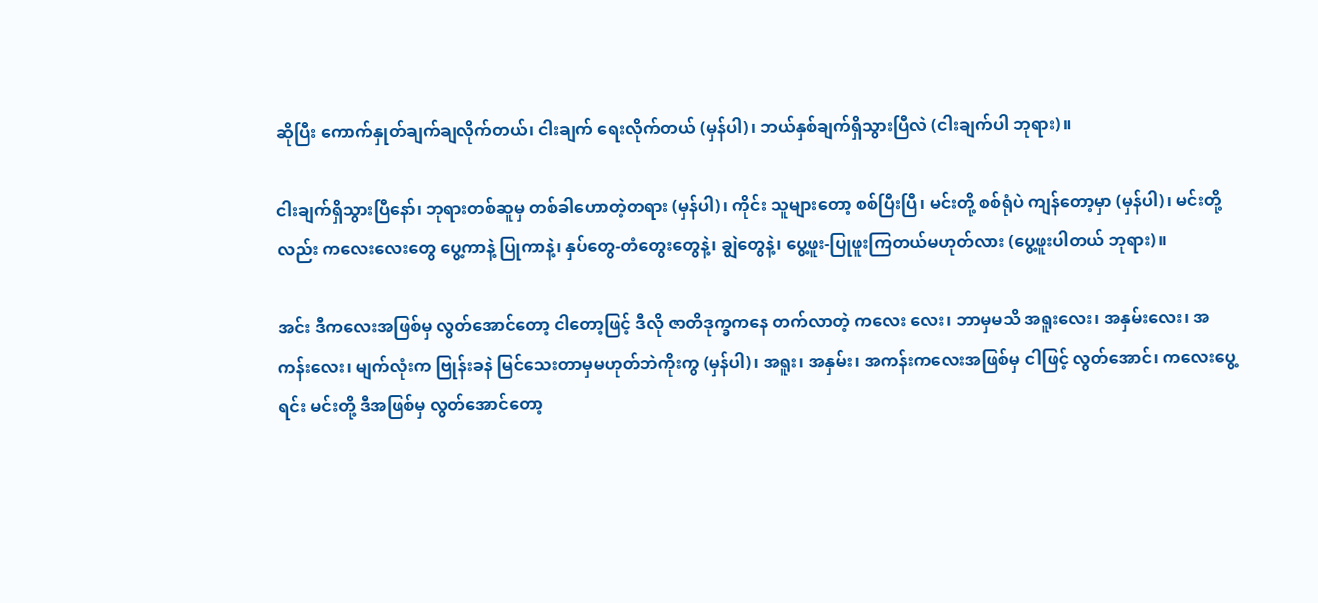ဆိုပြီး ကောက်နှုတ်ချက်ချလိုက်တယ်၊ ငါးချက် ရေးလိုက်တယ် (မှန်ပါ)၊ ဘယ်နှစ်ချက်ရှိသွားပြီလဲ (ငါးချက်ပါ ဘုရား)။

ငါးချက်ရှိသွားပြီနော်၊ ဘုရားတစ်ဆူမှ တစ်ခါဟောတဲ့တရား (မှန်ပါ)၊ ကိုင်း သူများတော့ စစ်ပြီးပြီ၊ မင်းတို့ စစ်ရုံပဲ ကျန်တော့မှာ (မှန်ပါ)၊ မင်းတို့လည်း ကလေးလေးတွေ ပွေ့ကာနဲ့ ပြုကာနဲ့၊ နှပ်တွေ-တံတွေးတွေနဲ့၊ ချွဲတွေနဲ့၊ ပွေ့ဖူး-ပြုဖူးကြတယ်မဟုတ်လား (ပွေ့ဖူးပါတယ် ဘုရား)။

အင်း ဒီကလေးအဖြစ်မှ လွတ်အောင်တော့ ငါတော့ဖြင့် ဒီလို ဇာတိဒုက္ခကနေ တက်လာတဲ့ ကလေး လေး၊ ဘာမှမသိ အရူးလေး၊ အနှမ်းလေး၊ အကန်းလေး၊ မျက်လုံးက ဗြုန်းခနဲ မြင်သေးတာမှမဟုတ်ဘဲကိုးကွ (မှန်ပါ)၊ အရူး၊ အနှမ်း၊ အကန်းကလေးအဖြစ်မှ ငါဖြင့် လွတ်အောင်၊ ကလေးပွေ့ရင်း မင်းတို့ ဒီအဖြစ်မှ လွတ်အောင်တော့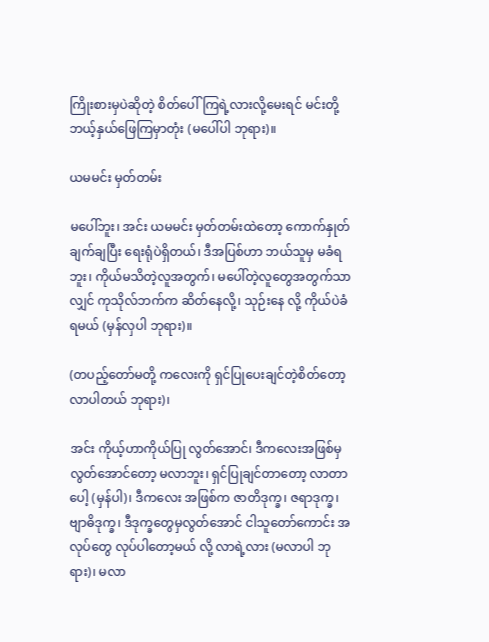ကြိုးစားမှပဲဆိုတဲ့ စိတ်ပေါ်ကြရဲ့လားလို့မေးရင် မင်းတို့ ဘယ့်နှယ်ဖြေကြမှာတုံး (မပေါ်ပါ ဘုရား)။

ယမမင်း မှတ်တမ်း

မပေါ်ဘူး၊ အင်း ယမမင်း မှတ်တမ်းထဲတော့ ကောက်နှုတ်ချက်ချပြီး ရေးရုံပဲရှိတယ်၊ ဒီအပြစ်ဟာ ဘယ်သူမှ မခံရဘူး၊ ကိုယ်မသိတဲ့လူအတွက်၊ မပေါ်တဲ့လူတွေအတွက်သာလျှင် ကုသိုလ်ဘက်က ဆိတ်နေလို့၊ သုဉ်းနေ လို့ ကိုယ်ပဲခံရမယ် (မှန်လှပါ ဘုရား)။

(တပည့်တော်မတို့ ကလေးကို ရှင်ပြုပေးချင်တဲ့စိတ်တော့ လာပါတယ် ဘုရား)၊

အင်း ကိုယ့်ဟာကိုယ်ပြု လွတ်အောင်၊ ဒီကလေးအဖြစ်မှ လွတ်အောင်တော့ မလာဘူး၊ ရှင်ပြုချင်တာတော့ လာတာပေါ့ (မှန်ပါ)၊ ဒီကလေး အဖြစ်က ဇာတိဒုက္ခ၊ ဇရာဒုက္ခ၊ ဗျာဓိဒုက္ခ၊ ဒီဒုက္ခတွေမှလွတ်အောင် ငါသူတော်ကောင်း အလုပ်တွေ လုပ်ပါတော့မယ် လို့ လာရဲ့လား (မလာပါ ဘုရား)၊ မလာ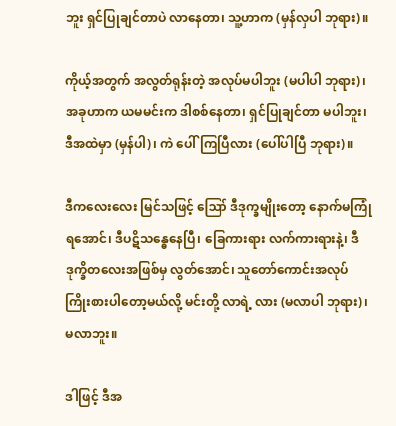ဘူး ရှင်ပြုချင်တာပဲ လာနေတာ၊ သူ့ဟာက (မှန်လှပါ ဘုရား)။

ကိုယ့်အတွက် အလွတ်ရုန်းတဲ့ အလုပ်မပါဘူး (မပါပါ ဘုရား)၊ အခုဟာက ယမမင်းက ဒါစစ်နေတာ၊ ရှင်ပြုချင်တာ မပါဘူး၊ ဒီအထဲမှာ (မှန်ပါ)၊ ကဲ ပေါ်ကြပြီလား (ပေါ်ပါပြီ ဘုရား)။

ဒီကလေးလေး မြင်သဖြင့် ဪ ဒီဒုက္ခမျိုးတော့ နောက်မကြုံရအောင်၊ ဒီပဋိသန္ဓေနေပြီ၊ ခြေကားရား လက်ကားရားနဲ့၊ ဒီဒုက္ခိတလေးအဖြစ်မှ လွတ်အောင်၊ သူတော်ကောင်းအလုပ် ကြိုးစားပါတော့မယ်လို့ မင်းတို့ လာရဲ့ လား (မလာပါ ဘုရား)၊ မလာဘူး။

ဒါဖြင့် ဒီအ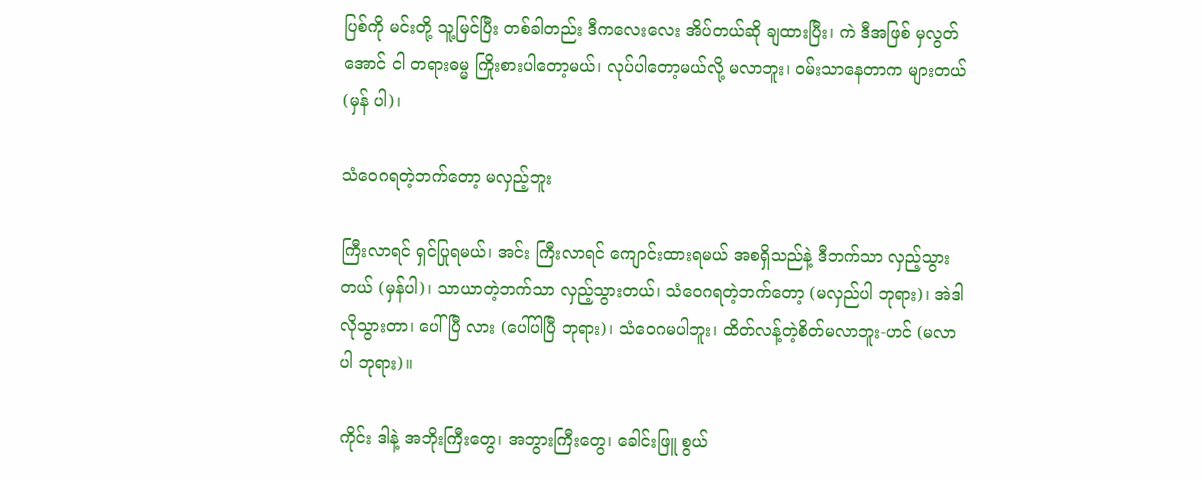ပြစ်ကို မင်းတို့ သူ့မြင်ပြီး တစ်ခါတည်း ဒီကလေးလေး အိပ်တယ်ဆို ချထားပြီး၊ ကဲ ဒီအဖြစ် မှလွတ်အောင် ငါ တရားဓမ္မ ကြိုးစားပါတော့မယ်၊ လုပ်ပါတော့မယ်လို့ မလာဘူး၊ ဝမ်းသာနေတာက များတယ် (မှန် ပါ)၊

သံဝေဂရတဲ့ဘက်တော့ မလှည့်ဘူး

ကြီးလာရင် ရှင်ပြုရမယ်၊ အင်း ကြီးလာရင် ကျောင်းထားရမယ် အစရှိသည်နဲ့ ဒီဘက်သာ လှည့်သွားတယ် (မှန်ပါ)၊ သာယာတဲ့ဘက်သာ လှည့်သွားတယ်၊ သံဝေဂရတဲ့ဘက်တော့ (မလှည်ပါ ဘုရား)၊ အဲဒါလိုသွားတာ၊ ပေါ်ပြီ လား (ပေါ်ပါပြီ ဘုရား)၊ သံဝေဂမပါဘူး၊ ထိတ်လန့်တဲ့စိတ်မလာဘူး-ဟင် (မလာပါ ဘုရား)။

ကိုင်း ဒါနဲ့ အဘိုးကြီးတွေ၊ အဘွားကြီးတွေ၊ ခေါင်းဖြူ စွယ်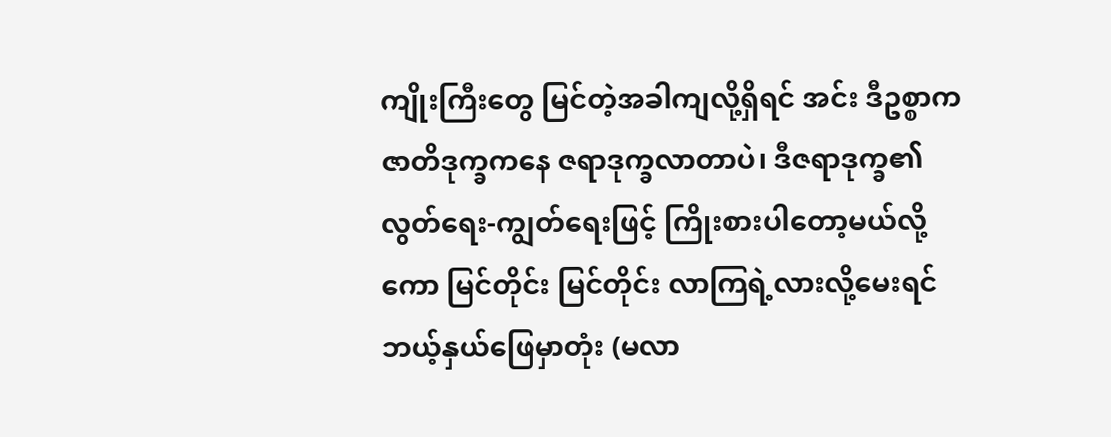ကျိုးကြီးတွေ မြင်တဲ့အခါကျလို့ရှိရင် အင်း ဒီဥစ္စာက ဇာတိဒုက္ခကနေ ဇရာဒုက္ခလာတာပဲ၊ ဒီဇရာဒုက္ခ၏ လွတ်ရေး-ကျွတ်ရေးဖြင့် ကြိုးစားပါတော့မယ်လို့ကော မြင်တိုင်း မြင်တိုင်း လာကြရဲ့လားလို့မေးရင် ဘယ့်နှယ်ဖြေမှာတုံး (မလာ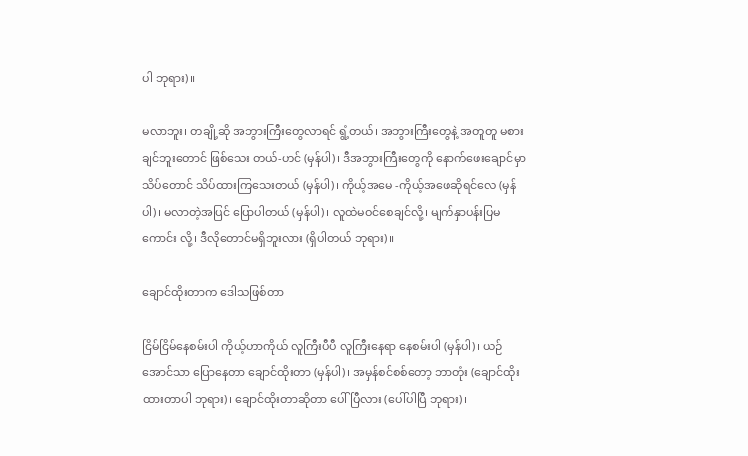ပါ ဘုရား)။

မလာဘူး၊ တချို့ဆို အဘွားကြီးတွေလာရင် ရွံ့တယ်၊ အဘွားကြီးတွေနဲ့ အတူတူ မစားချင်ဘူးတောင် ဖြစ်သေး တယ်-ဟင် (မှန်ပါ)၊ ဒီအဘွားကြီးတွေကို နောက်ဖေးချောင်မှာ သိပ်တောင် သိပ်ထားကြသေးတယ် (မှန်ပါ)၊ ကိုယ့်အမေ -ကိုယ့်အဖေဆိုရင်လေ (မှန်ပါ)၊ မလာတဲ့အပြင် ပြောပါတယ် (မှန်ပါ)၊ လူထဲမဝင်စေချင်လို့၊ မျက်နှာပန်းပြမကောင်း လို့၊ ဒီလိုတောင်မရှိဘူးလား (ရှိပါတယ် ဘုရား)။

ချောင်ထိုးတာက ဒေါသဖြစ်တာ

ငြိမ်ငြိမ်နေစမ်းပါ ကိုယ့်ဟာကိုယ် လူကြီးပီပီ လူကြီးနေရာ နေစမ်းပါ (မှန်ပါ)၊ ယဉ်အောင်သာ ပြောနေတာ ချောင်ထိုးတာ (မှန်ပါ)၊ အမှန်စင်စစ်တော့ ဘာတုံး (ချောင်ထိုးထားတာပါ ဘုရား)၊ ချောင်ထိုးတာဆိုတာ ပေါ်ပြီလား (ပေါ်ပါပြီ ဘုရား)၊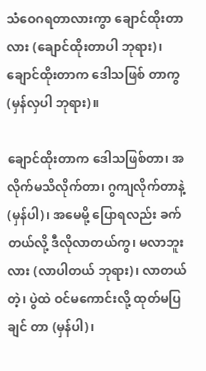သံဝေဂရတာလားကွာ ချောင်ထိုးတာလား (ချောင်ထိုးတာပါ ဘုရား)၊ ချောင်ထိုးတာက ဒေါသဖြစ် တာကွ (မှန်လှပါ ဘုရား)။

ချောင်ထိုးတာက ဒေါသဖြစ်တာ၊ အလိုက်မသိလိုက်တာ၊ ဂွကျလိုက်တာနဲ့ (မှန်ပါ)၊ အမေမို့ ပြောရလည်း ခက်တယ်လို့ ဒီလိုလာတယ်ကွ၊ မလာဘူးလား (လာပါတယ် ဘုရား)၊ လာတယ်တဲ့၊ ပွဲထဲ ဝင်မကောင်းလို့ ထုတ်မပြချင် တာ (မှန်ပါ)၊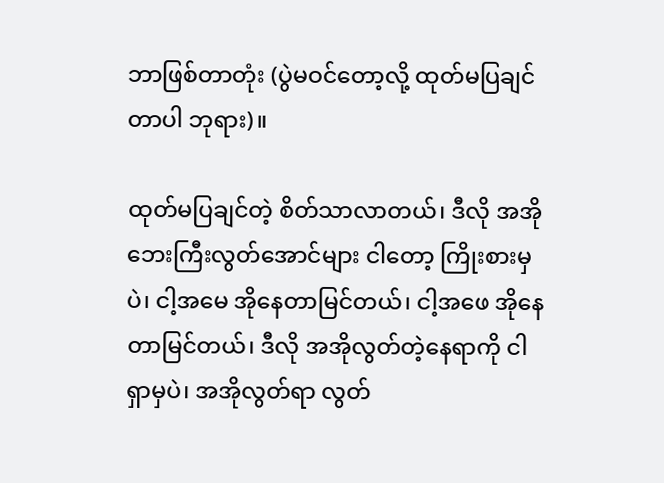ဘာဖြစ်တာတုံး (ပွဲမဝင်တော့လို့ ထုတ်မပြချင်တာပါ ဘုရား)။

ထုတ်မပြချင်တဲ့ စိတ်သာလာတယ်၊ ဒီလို အအိုဘေးကြီးလွတ်အောင်များ ငါတော့ ကြိုးစားမှပဲ၊ ငါ့အမေ အိုနေတာမြင်တယ်၊ ငါ့အဖေ အိုနေတာမြင်တယ်၊ ဒီလို အအိုလွတ်တဲ့နေရာကို ငါရှာမှပဲ၊ အအိုလွတ်ရာ လွတ်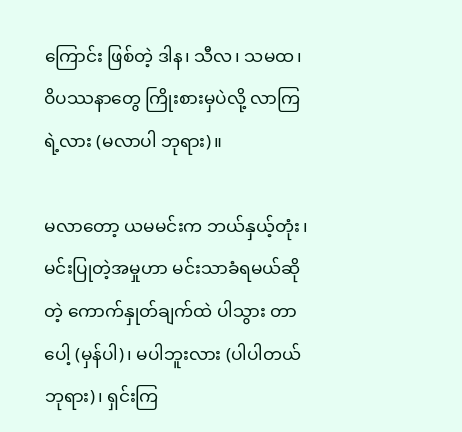ကြောင်း ဖြစ်တဲ့ ဒါန၊ သီလ၊ သမထ၊ ဝိပဿနာတွေ ကြိုးစားမှပဲလို့ လာကြရဲ့လား (မလာပါ ဘုရား)။

မလာတော့ ယမမင်းက ဘယ်နှယ့်တုံး၊ မင်းပြုတဲ့အမှုဟာ မင်းသာခံရမယ်ဆိုတဲ့ ကောက်နှုတ်ချက်ထဲ ပါသွား တာပေါ့ (မှန်ပါ)၊ မပါဘူးလား (ပါပါတယ် ဘုရား)၊ ရှင်းကြ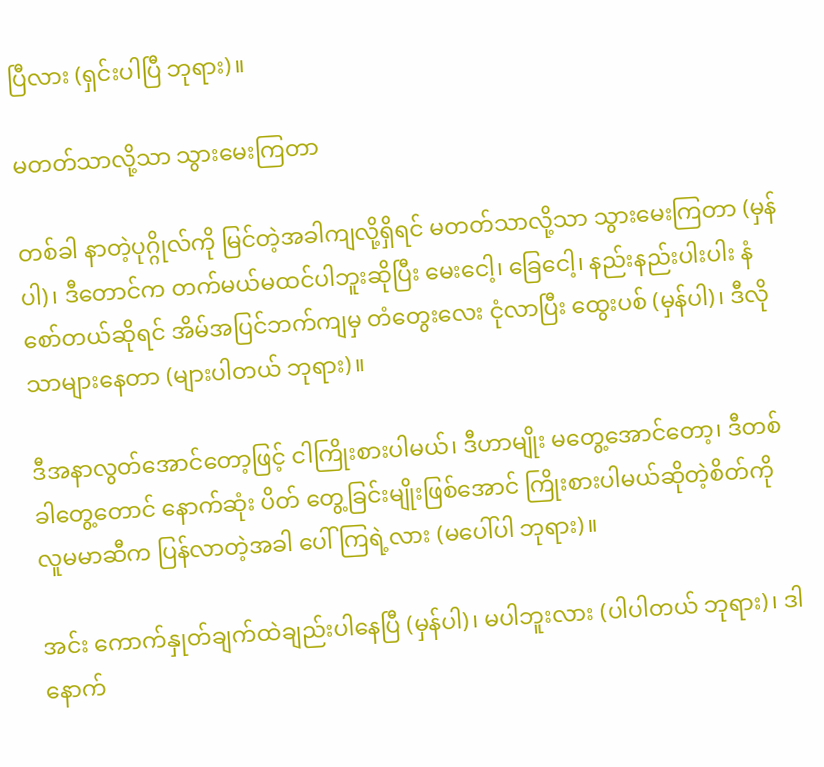ပြီလား (ရှင်းပါပြီ ဘုရား)။

မတတ်သာလို့သာ သွားမေးကြတာ

တစ်ခါ နာတဲ့ပုဂ္ဂိုလ်ကို မြင်တဲ့အခါကျလို့ရှိရင် မတတ်သာလို့သာ သွားမေးကြတာ (မှန်ပါ)၊ ဒီတောင်က တက်မယ်မထင်ပါဘူးဆိုပြီး မေးငေါ့၊ ခြေငေါ့၊ နည်းနည်းပါးပါး နံစော်တယ်ဆိုရင် အိမ်အပြင်ဘက်ကျမှ တံတွေးလေး ငုံလာပြီး ထွေးပစ် (မှန်ပါ)၊ ဒီလိုသာများနေတာ (များပါတယ် ဘုရား)။

ဒီအနာလွတ်အောင်တော့ဖြင့် ငါကြိုးစားပါမယ်၊ ဒီဟာမျိုး မတွေ့အောင်တော့၊ ဒီတစ်ခါတွေ့တောင် နောက်ဆုံး ပိတ် တွေ့ခြင်းမျိုးဖြစ်အောင် ကြိုးစားပါမယ်ဆိုတဲ့စိတ်ကို လူမမာဆီက ပြန်လာတဲ့အခါ ပေါ်ကြရဲ့လား (မပေါ်ပါ ဘုရား)။

အင်း ကောက်နှုတ်ချက်ထဲချည်းပါနေပြီ (မှန်ပါ)၊ မပါဘူးလား (ပါပါတယ် ဘုရား)၊ ဒါ နောက်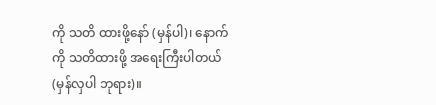ကို သတိ ထားဖို့နော် (မှန်ပါ)၊ နောက်ကို သတိထားဖို့ အရေးကြီးပါတယ် (မှန်လှပါ ဘုရား)။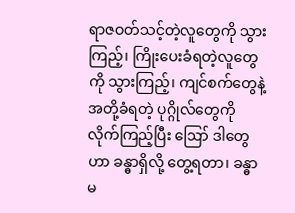ရာဇဝတ်သင့်တဲ့လူတွေကို သွားကြည့်၊ ကြိုးပေးခံရတဲ့လူတွေကို သွားကြည့်၊ ကျင်စက်တွေနဲ့ အတို့ခံရတဲ့ ပုဂ္ဂိုလ်တွေကို လိုက်ကြည့်ပြီး ဪ ဒါတွေဟာ ခန္ဓာရှိလို့ တွေ့ရတာ၊ ခန္ဓာမ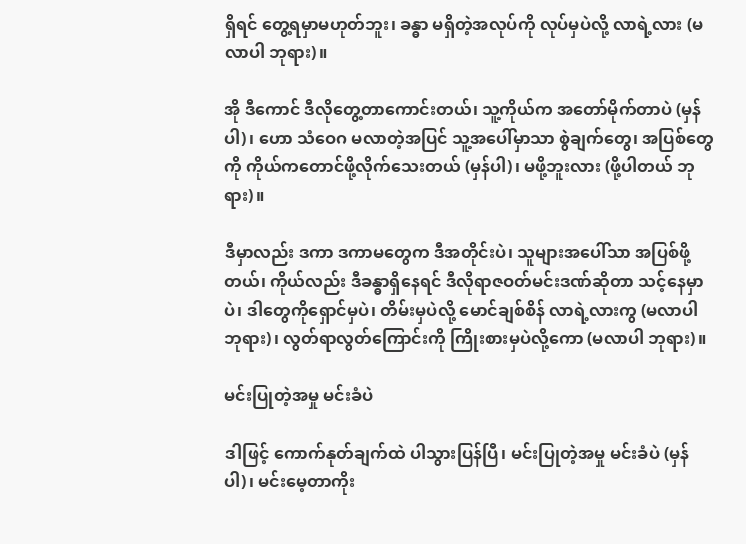ရှိရင် တွေ့ရမှာမဟုတ်ဘူး၊ ခန္ဓာ မရှိတဲ့အလုပ်ကို လုပ်မှပဲလို့ လာရဲ့လား (မလာပါ ဘုရား)။

အို ဒီကောင် ဒီလိုတွေ့တာကောင်းတယ်၊ သူ့ကိုယ်က အတော်မိုက်တာပဲ (မှန်ပါ)၊ ဟော သံဝေဂ မလာတဲ့အပြင် သူ့အပေါ်မှာသာ စွဲချက်တွေ၊ အပြစ်တွေကို ကိုယ်ကတောင်ဖို့လိုက်သေးတယ် (မှန်ပါ)၊ မဖို့ဘူးလား (ဖို့ပါတယ် ဘုရား)။

ဒီမှာလည်း ဒကာ ဒကာမတွေက ဒီအတိုင်းပဲ၊ သူများအပေါ်သာ အပြစ်ဖို့တယ်၊ ကိုယ်လည်း ဒီခန္ဓာရှိနေရင် ဒီလိုရာဇဝတ်မင်းဒဏ်ဆိုတာ သင့်နေမှာပဲ၊ ဒါတွေကိုရှောင်မှပဲ၊ တိမ်းမှပဲလို့ မောင်ချစ်စိန် လာရဲ့လားကွ (မလာပါ ဘုရား)၊ လွတ်ရာလွတ်ကြောင်းကို ကြိုးစားမှပဲလို့ကော (မလာပါ ဘုရား)။

မင်းပြုတဲ့အမှု မင်းခံပဲ

ဒါဖြင့် ကောက်နုတ်ချက်ထဲ ပါသွားပြန်ပြီ၊ မင်းပြုတဲ့အမှု မင်းခံပဲ (မှန်ပါ)၊ မင်းမေ့တာကိုး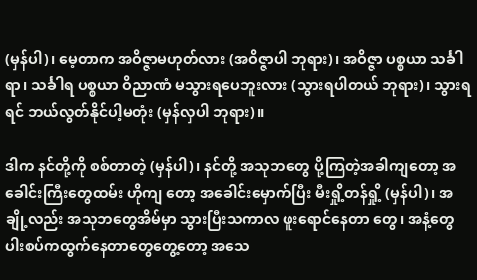(မှန်ပါ)၊ မေ့တာက အဝိဇ္ဇာမဟုတ်လား (အဝိဇ္ဇာပါ ဘုရား)၊ အဝိဇ္ဇာ ပစ္စယာ သင်္ခါရာ၊ သင်္ခါရ ပစ္စယာ ဝိညာဏံ မသွားရပေဘူးလား (သွားရပါတယ် ဘုရား)၊ သွားရရင် ဘယ်လွတ်နိုင်ပါ့မတုံး (မှန်လှပါ ဘုရား)။

ဒါက နင်တို့ကို စစ်တာတဲ့ (မှန်ပါ)၊ နင်တို့ အသုဘတွေ ပို့ကြတဲ့အခါကျတော့ အခေါင်းကြီးတွေထမ်း ဟိုကျ တော့ အခေါင်းမှောက်ပြီး မီးရှို့တန်ရှို့ (မှန်ပါ)၊ အချို့လည်း အသုဘတွေအိမ်မှာ သွားပြီးသကာလ ဖူးရောင်နေတာ တွေ၊ အနံ့တွေ ပါးစပ်ကထွက်နေတာတွေတွေ့တော့ အသေ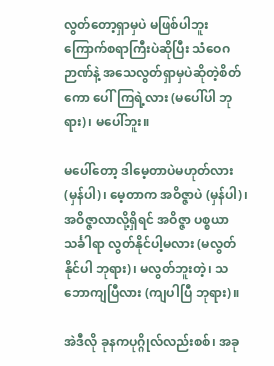လွတ်တော့ရှာမှပဲ မဖြစ်ပါဘူး ကြောက်စရာကြီးပဲဆိုပြီး သံဝေဂဉာဏ်နဲ့ အသေလွတ်ရှာမှပဲဆိုတဲ့စိတ်ကော ပေါ်ကြရဲ့လား (မပေါ်ပါ ဘုရား)၊ မပေါ်ဘူး။

မပေါ်တော့ ဒါမေ့တာပဲမဟုတ်လား (မှန်ပါ)၊ မေ့တာက အဝိဇ္ဇာပဲ (မှန်ပါ)၊ အဝိဇ္ဇာလာလို့ရှိရင် အဝိဇ္ဇာ ပစ္စယာသင်္ခါရာ လွတ်နိုင်ပါ့မလား (မလွတ်နိုင်ပါ ဘုရား)၊ မလွတ်ဘူးတဲ့၊ သဘောကျပြီလား (ကျပါပြီ ဘုရား)။

အဲဒီလို ခုနကပုဂ္ဂိုလ်လည်းစစ်၊ အခု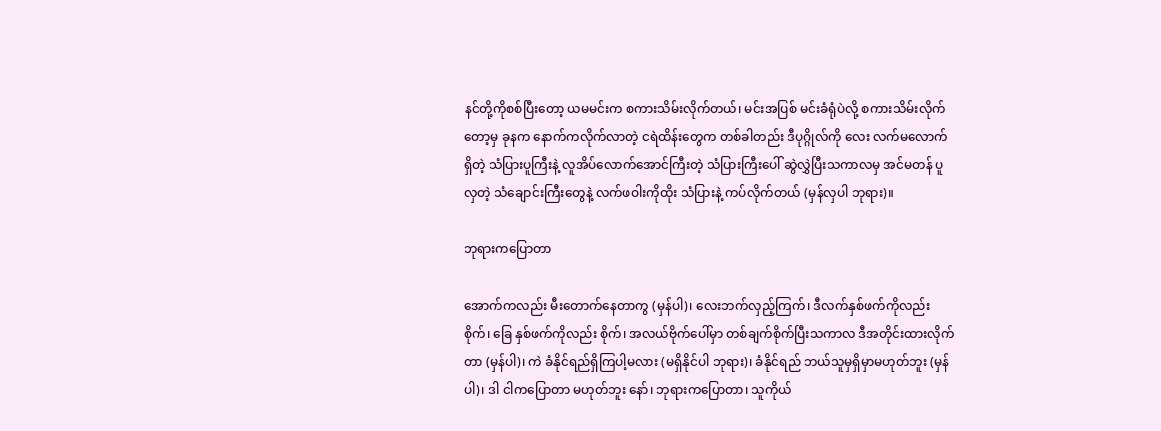နင်တို့ကိုစစ်ပြီးတော့ ယမမင်းက စကားသိမ်းလိုက်တယ်၊ မင်းအပြစ် မင်းခံရုံပဲလို့ စကားသိမ်းလိုက်တော့မှ ခုနက နောက်ကလိုက်လာတဲ့ ငရဲထိန်းတွေက တစ်ခါတည်း ဒီပုဂ္ဂိုလ်ကို လေး လက်မလောက်ရှိတဲ့ သံပြားပူကြီးနဲ့ လူအိပ်လောက်အောင်ကြီးတဲ့ သံပြားကြီးပေါ် ဆွဲလွှဲပြီးသကာလမှ အင်မတန် ပူ လှတဲ့ သံချောင်းကြီးတွေနဲ့ လက်ဖဝါးကိုထိုး သံပြားနဲ့ ကပ်လိုက်တယ် (မှန်လှပါ ဘုရား)။

ဘုရားကပြောတာ

အောက်ကလည်း မီးတောက်နေတာကွ (မှန်ပါ)၊ လေးဘက်လှည့်ကြက်၊ ဒီလက်နှစ်ဖက်ကိုလည်း စိုက်၊ ခြေ နှစ်ဖက်ကိုလည်း စိုက်၊ အလယ်ဗိုက်ပေါ်မှာ တစ်ချက်စိုက်ပြီးသကာလ ဒီအတိုင်းထားလိုက်တာ (မှန်ပါ)၊ ကဲ ခံနိုင်ရည်ရှိကြပါ့မလား (မရှိနိုင်ပါ ဘုရား)၊ ခံနိုင်ရည် ဘယ်သူမှရှိမှာမဟုတ်ဘူး (မှန်ပါ)၊ ဒါ ငါကပြောတာ မဟုတ်ဘူး နော်၊ ဘုရားကပြောတာ၊ သူကိုယ်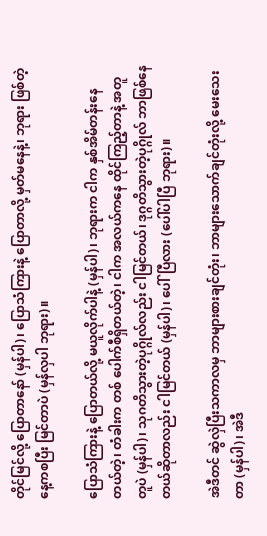တိုင်မြင်လို့ ပြောတာနော် (မှန်ပါ)၊ ပြောသံကြားနဲ့ ပြောတာလို့ မှတ်မနေနဲ့၊ ဘုရား ဖြစ်တဲ့နေ့ကစပြီး မြင်တာပဲ (မှန်လှပါ ဘုရား)။

ပြောသံကြားနဲ့ ပြောတယ်လို့ မယူလိုက်ပါနဲ့ (မှန်ပါ)၊ ဘုရားက ငါက နှစ်အိမ်တန်းနေတယ်တဲ့၊ တံခါးက တစ် ပေါက်စီရှိတယ်တဲ့၊ ငါက အလယ်ကနေ ထိုင်ကြည့်တာနဲ့ အတူတူပဲ (မှန်ပါ)၊ သုဂတိသွားတဲ့ပုဂ္ဂိုလ်လည်း ငါမြင်တယ်၊ ဒုဂ္ဂတိသွားတဲ့ပုဂ္ဂိုလ် ဘာဖြစ်နေတယ်ဆိုတာလည်း ငါမြင်တယ် (မှန်ပါ)၊ ပေါ်ပြီလား (ပေါ်ပါပြီ ဘုရား)။

အဲဒီတင် ဆွဲလှဲပြီးသကာလမှ ဘာများစားချင်တုံး၊ ဘာများသောက်ချင်တုံးလို့ မေးသေးတာ (မှန်ပါ)၊ အဲဒီ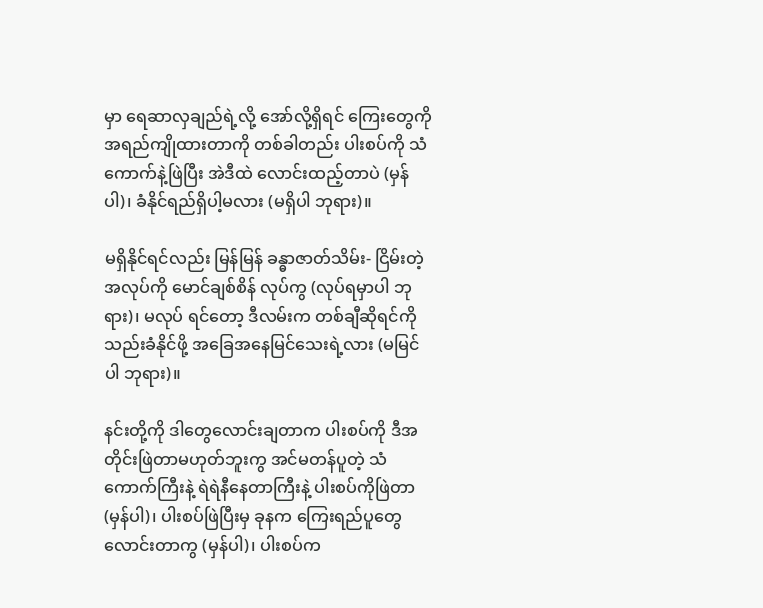မှာ ရေဆာလှချည်ရဲ့လို့ အော်လို့ရှိရင် ကြေးတွေကို အရည်ကျိုထားတာကို တစ်ခါတည်း ပါးစပ်ကို သံကောက်နဲ့ဖြဲပြီး အဲဒီထဲ လောင်းထည့်တာပဲ (မှန်ပါ)၊ ခံနိုင်ရည်ရှိပါ့မလား (မရှိပါ ဘုရား)။

မရှိနိုင်ရင်လည်း မြန်မြန် ခန္ဓာဇာတ်သိမ်း- ငြိမ်းတဲ့အလုပ်ကို မောင်ချစ်စိန် လုပ်ကွ (လုပ်ရမှာပါ ဘုရား)၊ မလုပ် ရင်တော့ ဒီလမ်းက တစ်ချီဆိုရင်ကို သည်းခံနိုင်ဖို့ အခြေအနေမြင်သေးရဲ့လား (မမြင်ပါ ဘုရား)။

နင်းတို့ကို ဒါတွေလောင်းချတာက ပါးစပ်ကို ဒီအတိုင်းဖြဲတာမဟုတ်ဘူးကွ အင်မတန်ပူတဲ့ သံကောက်ကြီးနဲ့ ရဲရဲနီနေတာကြီးနဲ့ ပါးစပ်ကိုဖြဲတာ (မှန်ပါ)၊ ပါးစပ်ဖြဲပြီးမှ ခုနက ကြေးရည်ပူတွေ လောင်းတာကွ (မှန်ပါ)၊ ပါးစပ်က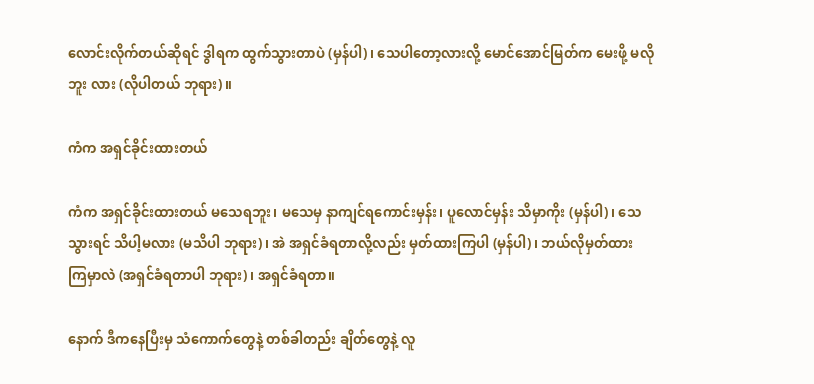လောင်းလိုက်တယ်ဆိုရင် ဒွါရက ထွက်သွားတာပဲ (မှန်ပါ)၊ သေပါတော့လားလို့ မောင်အောင်မြတ်က မေးဖို့ မလိုဘူး လား (လိုပါတယ် ဘုရား)။

ကံက အရှင်ခိုင်းထားတယ်

ကံက အရှင်ခိုင်းထားတယ် မသေရဘူး၊ မသေမှ နာကျင်ရကောင်းမှန်း၊ ပူလောင်မှန်း သိမှာကိုး (မှန်ပါ)၊ သေသွားရင် သိပါ့မလား (မသိပါ ဘုရား)၊ အဲ အရှင်ခံရတာလို့လည်း မှတ်ထားကြပါ (မှန်ပါ)၊ ဘယ်လိုမှတ်ထား ကြမှာလဲ (အရှင်ခံရတာပါ ဘုရား)၊ အရှင်ခံရတာ။

နောက် ဒီကနေပြီးမှ သံကောက်တွေနဲ့ တစ်ခါတည်း ချိတ်တွေနဲ့ လူ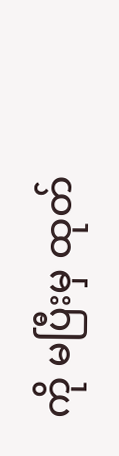ကို မပြီးမှ ထုတ်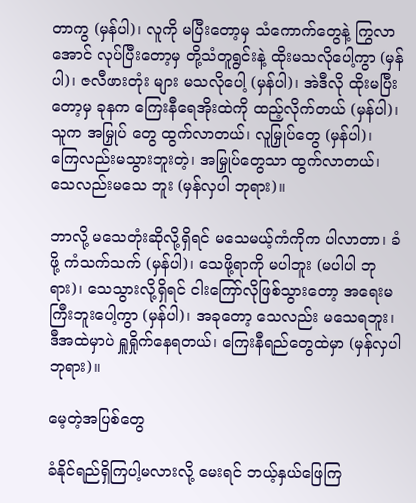တာကွ (မှန်ပါ)၊ လူကို မပြီးတော့မှ သံကောက်တွေနဲ့ ကြွလာအောင် လုပ်ပြီးတော့မှ တို့သံတူရွင်းနဲ့ ထိုးမသလိုပေါ့ကွာ (မှန်ပါ)၊ ဇလီဖားတုံး များ မသလိုပေါ့ (မှန်ပါ)၊ အဲဒီလို ထိုးမပြီးတော့မှ ခုနက ကြေးနီရေအိုးထဲကို ထည့်လိုက်တယ် (မှန်ပါ)၊ သူက အမြှုပ် တွေ ထွက်လာတယ်၊ လူမြှုပ်တွေ (မှန်ပါ)၊ ကြေလည်းမသွားဘူးတဲ့၊ အမြှုပ်တွေသာ ထွက်လာတယ်၊ သေလည်းမသေ ဘူး (မှန်လှပါ ဘုရား)။

ဘာလို့ မသေတုံးဆိုလို့ရှိရင် မသေမယ့်ကံကိုက ပါလာတာ၊ ခံဖို့ ကံသက်သက် (မှန်ပါ)၊ သေဖို့ရာကို မပါဘူး (မပါပါ ဘုရား)၊ သေသွားလို့ရှိရင် ငါးကြော်လိုဖြစ်သွားတော့ အရေးမကြီးဘူးပေါ့ကွာ (မှန်ပါ)၊ အခုတော့ သေလည်း မသေရဘူး၊ ဒီအထဲမှာပဲ ရှူရှိုက်နေရတယ်၊ ကြေးနီရည်တွေထဲမှာ (မှန်လှပါ ဘုရား)။

မေ့တဲ့အပြစ်တွေ

ခံနိုင်ရည်ရှိကြပါ့မလားလို့ မေးရင် ဘယ့်နှယ်ဖြေကြ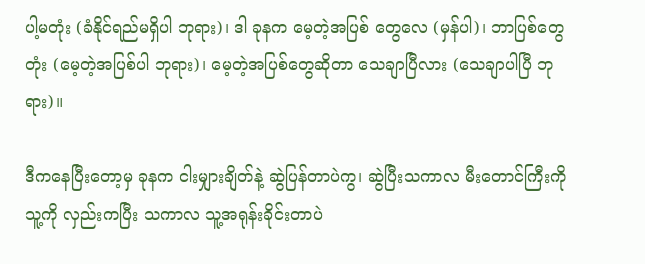ပါ့မတုံး (ခံနိုင်ရည်မရှိပါ ဘုရား)၊ ဒါ ခုနက မေ့တဲ့အပြစ် တွေလေ (မှန်ပါ)၊ ဘာပြစ်တွေတုံး (မေ့တဲ့အပြစ်ပါ ဘုရား)၊ မေ့တဲ့အပြစ်တွေဆိုတာ သေချာပြီလား (သေချာပါပြီ ဘုရား)။

ဒီကနေပြီးတော့မှ ခုနက ငါးမျှားချိတ်နဲ့ ဆွဲပြန်တာပဲကွ၊ ဆွဲပြီးသကာလ မီးတောင်ကြီးကို သူ့ကို လှည်းကပြီး သကာလ သူ့အရုန်းခိုင်းတာပဲ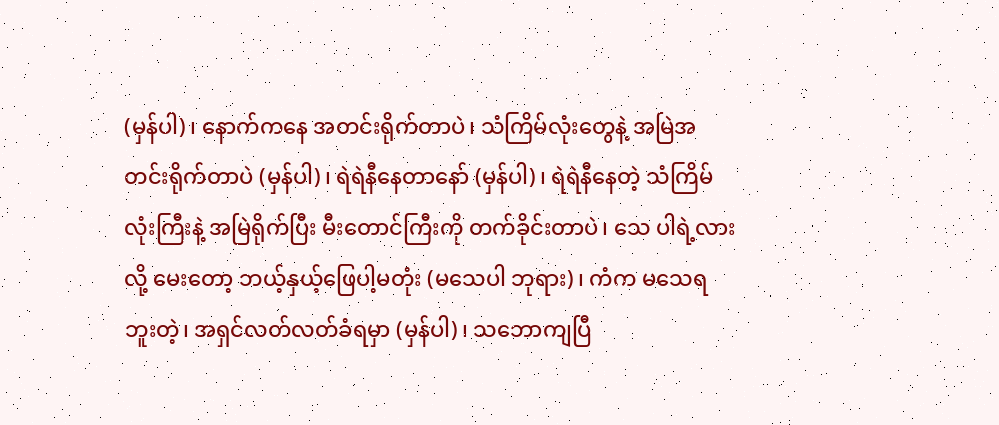(မှန်ပါ)၊ နောက်ကနေ အတင်းရိုက်တာပဲ၊ သံကြိမ်လုံးတွေနဲ့ အမြဲအတင်းရိုက်တာပဲ (မှန်ပါ)၊ ရဲရဲနီနေတာနော် (မှန်ပါ)၊ ရဲရဲနီနေတဲ့ သံကြိမ်လုံးကြီးနဲ့ အမြဲရိုက်ပြီး မီးတောင်ကြီးကို တက်ခိုင်းတာပဲ၊ သေ ပါရဲ့လားလို့ မေးတော့ ဘယ့်နှယ့်ဖြေပါ့မတုံး (မသေပါ ဘုရား)၊ ကံက မသေရဘူးတဲ့၊ အရှင်လတ်လတ်ခံရမှာ (မှန်ပါ)၊ သဘောကျပြီ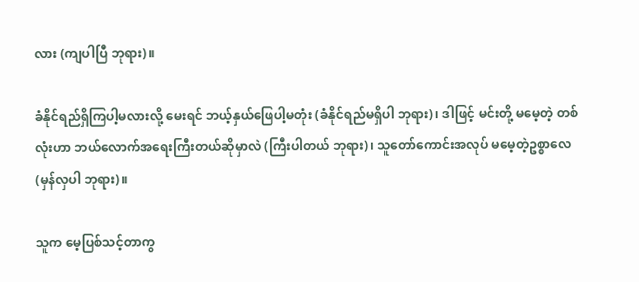လား (ကျပါပြီ ဘုရား)။

ခံနိုင်ရည်ရှိကြပါ့မလားလို့ မေးရင် ဘယ့်နှယ်ဖြေပါ့မတုံး (ခံနိုင်ရည်မရှိပါ ဘုရား)၊ ဒါဖြင့် မင်းတို့ မမေ့တဲ့ တစ်လုံးဟာ ဘယ်လောက်အရေးကြီးတယ်ဆိုမှာလဲ (ကြီးပါတယ် ဘုရား)၊ သူတော်ကောင်းအလုပ် မမေ့တဲ့ဥစ္စာလေ (မှန်လှပါ ဘုရား)။

သူက မေ့ပြစ်သင့်တာကွ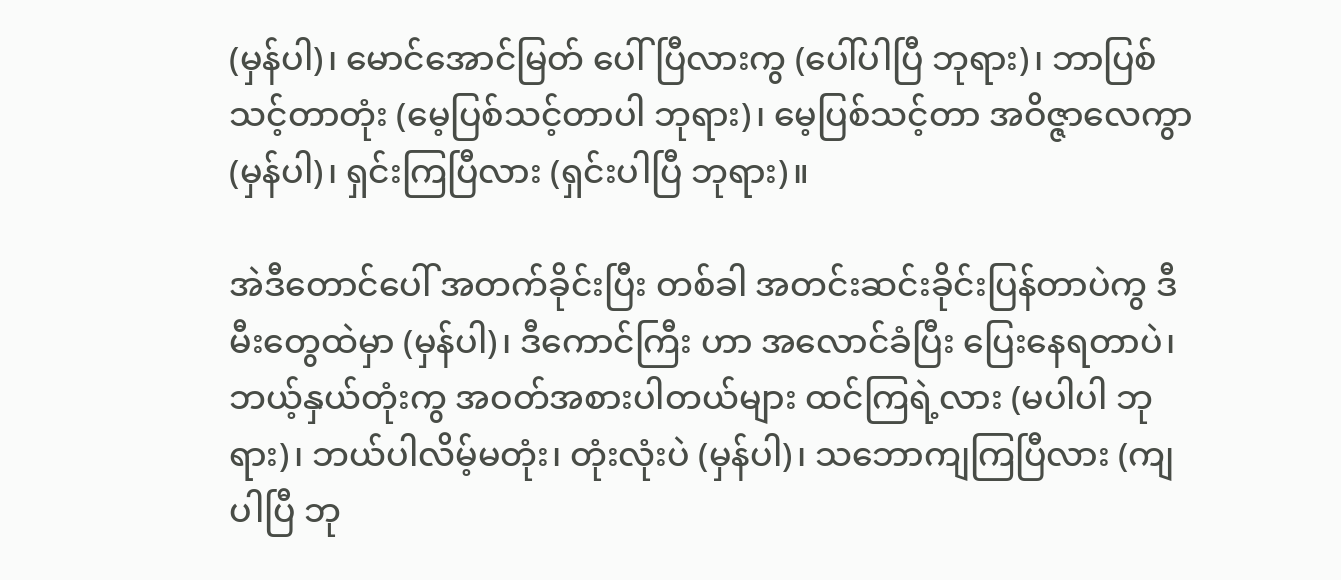(မှန်ပါ)၊ မောင်အောင်မြတ် ပေါ်ပြီလားကွ (ပေါ်ပါပြီ ဘုရား)၊ ဘာပြစ်သင့်တာတုံး (မေ့ပြစ်သင့်တာပါ ဘုရား)၊ မေ့ပြစ်သင့်တာ အဝိဇ္ဇာလေကွာ (မှန်ပါ)၊ ရှင်းကြပြီလား (ရှင်းပါပြီ ဘုရား)။

အဲဒီတောင်ပေါ် အတက်ခိုင်းပြီး တစ်ခါ အတင်းဆင်းခိုင်းပြန်တာပဲကွ ဒီမီးတွေထဲမှာ (မှန်ပါ)၊ ဒီကောင်ကြီး ဟာ အလောင်ခံပြီး ပြေးနေရတာပဲ၊ ဘယ့်နှယ်တုံးကွ အဝတ်အစားပါတယ်များ ထင်ကြရဲ့လား (မပါပါ ဘုရား)၊ ဘယ်ပါလိမ့်မတုံး၊ တုံးလုံးပဲ (မှန်ပါ)၊ သဘောကျကြပြီလား (ကျပါပြီ ဘု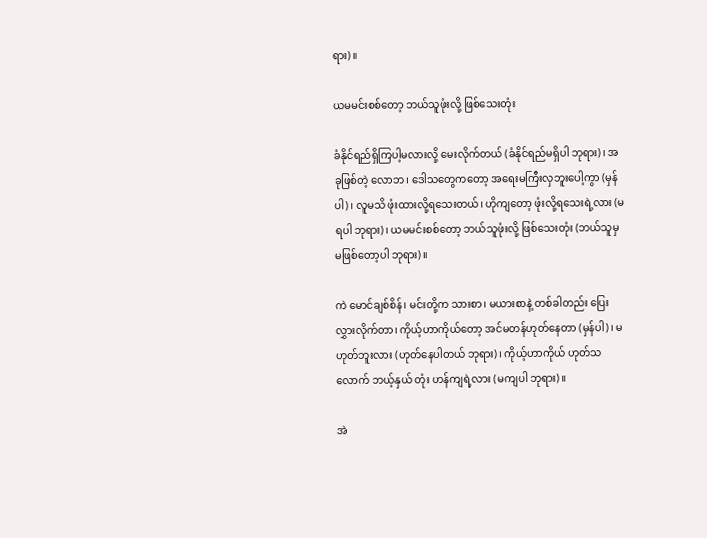ရား)။

ယမမင်းစစ်တော့ ဘယ်သူဖုံးလို့ ဖြစ်သေးတုံး

ခံနိုင်ရည်ရှိကြပါ့မလားလို့ မေးလိုက်တယ် (ခံနိုင်ရည်မရှိပါ ဘုရား)၊ အခုဖြစ်တဲ့ လောဘ၊ ဒေါသတွေကတော့ အရေးမကြီးလှဘူးပေါ့ကွာ (မှန်ပါ)၊ လူမသိ ဖုံးထားလို့ရသေးတယ်၊ ဟိုကျတော့ ဖုံးလို့ရသေးရဲ့လား (မရပါ ဘုရား)၊ ယမမင်းစစ်တော့ ဘယ်သူဖုံးလို့ ဖြစ်သေးတုံး (ဘယ်သူမှ မဖြစ်တော့ပါ ဘုရား)။

ကဲ မောင်ချစ်စိန်၊ မင်းတို့က သားစာ၊ မယားစာနဲ့ တစ်ခါတည်း ပြေးလွှားလိုက်တာ၊ ကိုယ့်ဟာကိုယ်တော့ အင်မတန်ဟုတ်နေတာ (မှန်ပါ)၊ မဟုတ်ဘူးလား (ဟုတ်နေပါတယ် ဘုရား)၊ ကိုယ့်ဟာကိုယ် ဟုတ်သလောက် ဘယ့်နှယ် တုံး ဟန်ကျရဲ့လား (မကျပါ ဘုရား)။

အဲ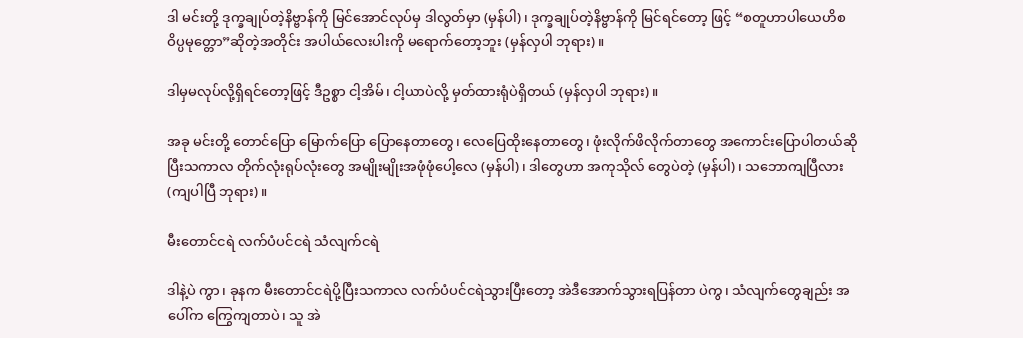ဒါ မင်းတို့ ဒုက္ခချုပ်တဲ့နိဗ္ဗာန်ကို မြင်အောင်လုပ်မှ ဒါလွတ်မှာ (မှန်ပါ)၊ ဒုက္ခချုပ်တဲ့နိဗ္ဗာန်ကို မြင်ရင်တော့ ဖြင့် “စတူဟာပါယေဟိစ ဝိပ္ပမုတ္တော”ဆိုတဲ့အတိုင်း အပါယ်လေးပါးကို မရောက်တော့ဘူး (မှန်လှပါ ဘုရား)။

ဒါမှမလုပ်လို့ရှိရင်တော့ဖြင့် ဒီဥစ္စာ ငါ့အိမ်၊ ငါ့ယာပဲလို့ မှတ်ထားရုံပဲရှိတယ် (မှန်လှပါ ဘုရား)။

အခု မင်းတို့ တောင်ပြော မြောက်ပြော ပြောနေတာတွေ၊ လေပြေထိုးနေတာတွေ၊ ဖုံးလိုက်ဖိလိုက်တာတွေ အကောင်းပြောပါတယ်ဆိုပြီးသကာလ တိုက်လုံးရုပ်လုံးတွေ အမျိုးမျိုးအဖုံဖုံပေါ့လေ (မှန်ပါ)၊ ဒါတွေဟာ အကုသိုလ် တွေပဲတဲ့ (မှန်ပါ)၊ သဘောကျပြီလား (ကျပါပြီ ဘုရား)။

မီးတောင်ငရဲ လက်ပံပင်ငရဲ သံလျက်ငရဲ

ဒါနဲ့ပဲ ကွာ၊ ခုနက မီးတောင်ငရဲပို့ပြီးသကာလ လက်ပံပင်ငရဲသွားပြီးတော့ အဲဒီအောက်သွားရပြန်တာ ပဲကွ၊ သံလျက်တွေချည်း အပေါ်က ကြွေကျတာပဲ၊ သူ အဲ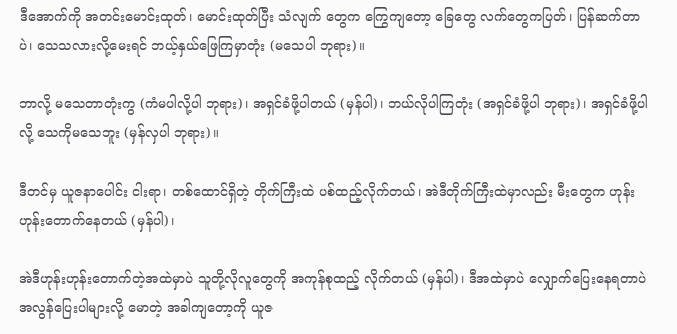ဒီအောက်ကို အတင်းမောင်းထုတ်၊ မောင်းထုတ်ပြီး သံလျက် တွေက ကြွေကျတော့ ခြေတွေ လက်တွေကပြတ်၊ ပြန်ဆက်တာပဲ၊ သေသလားလို့မေးရင် ဘယ့်နှယ်ဖြေကြမှာတုံး (မသေပါ ဘုရား)။

ဘာလို့ မသေတာတုံးကွ (ကံမပါလို့ပါ ဘုရား)၊ အရှင်ခံဖို့ပါတယ် (မှန်ပါ)၊ ဘယ်လိုပါကြတုံး (အရှင်ခံဖို့ပါ ဘုရား)၊ အရှင်ခံဖို့ပါလို့ သေကိုမသေဘူး (မှန်လှပါ ဘုရား)။

ဒီတင်မှ ယူဇနာပေါင်း ငါးရာ၊ တစ်ထောင်ရှိတဲ့ တိုက်ကြီးထဲ ပစ်ထည့်လိုက်တယ်၊ အဲဒီတိုက်ကြီးထဲမှာလည်း မီးတွေက ဟုန်းဟုန်းတောက်နေတယ် (မှန်ပါ)၊

အဲဒီဟုန်းဟုန်းတောက်တဲ့အထဲမှာပဲ သူတို့လိုလူတွေကို အကုန်စုထည့် လိုက်တယ် (မှန်ပါ)၊ ဒီအထဲမှာပဲ လျှောက်ပြေးနေရတာပဲ အလွန်ပြေးပါများလို့ မောတဲ့ အခါကျတော့ကို ယူဇ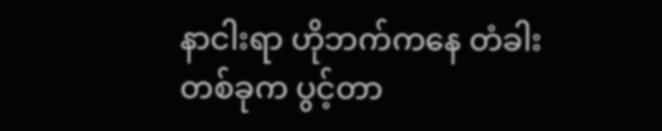နာငါးရာ ဟိုဘက်ကနေ တံခါးတစ်ခုက ပွင့်တာ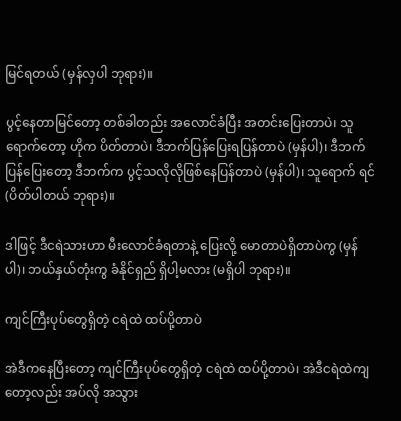မြင်ရတယ် (မှန်လှပါ ဘုရား)။

ပွင့်နေတာမြင်တော့ တစ်ခါတည်း အလောင်ခံပြီး အတင်းပြေးတာပဲ၊ သူရောက်တော့ ဟိုက ပိတ်တာပဲ၊ ဒီဘက်ပြန်ပြေးရပြန်တာပဲ (မှန်ပါ)၊ ဒီဘက်ပြန်ပြေးတော့ ဒီဘက်က ပွင့်သလိုလိုဖြစ်နေပြန်တာပဲ (မှန်ပါ)၊ သူရောက် ရင် (ပိတ်ပါတယ် ဘုရား)။

ဒါဖြင့် ဒီငရဲသားဟာ မီးလောင်ခံရတာနဲ့ ပြေးလို့ မောတာပဲရှိတာပဲကွ (မှန်ပါ)၊ ဘယ်နှယ်တုံးကွ ခံနိုင်ရှည် ရှိပါ့မလား (မရှိပါ ဘုရား)။

ကျင်ကြီးပုပ်တွေရှိတဲ့ ငရဲထဲ ထပ်ပို့တာပဲ

အဲဒီကနေပြီးတော့ ကျင်ကြီးပုပ်တွေရှိတဲ့ ငရဲထဲ ထပ်ပို့တာပဲ၊ အဲဒီငရဲထဲကျတော့လည်း အပ်လို အသွား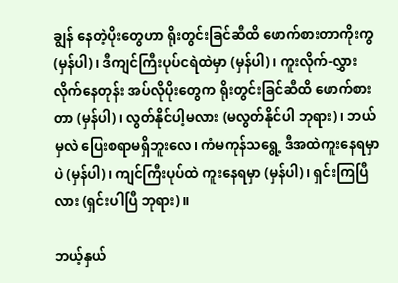ချွန် နေတဲ့ပိုးတွေဟာ ရိုးတွင်းခြင်ဆီထိ ဖောက်စားတာကိုးကွ (မှန်ပါ)၊ ဒီကျင်ကြီးပုပ်ငရဲထဲမှာ (မှန်ပါ)၊ ကူးလိုက်-လွှား လိုက်နေတုန်း အပ်လိုပိုးတွေက ရိုးတွင်းခြင်ဆီထိ ဖောက်စားတာ (မှန်ပါ)၊ လွတ်နိုင်ပါ့မလား (မလွတ်နိုင်ပါ ဘုရား)၊ ဘယ်မှလဲ ပြေးစရာမရှိဘူးလေ၊ ကံမကုန်သရွေ့ ဒီအထဲကူးနေရမှာပဲ (မှန်ပါ)၊ ကျင်ကြီးပုပ်ထဲ ကူးနေရမှာ (မှန်ပါ)၊ ရှင်းကြပြီလား (ရှင်းပါပြီ ဘုရား)။

ဘယ့်နှယ်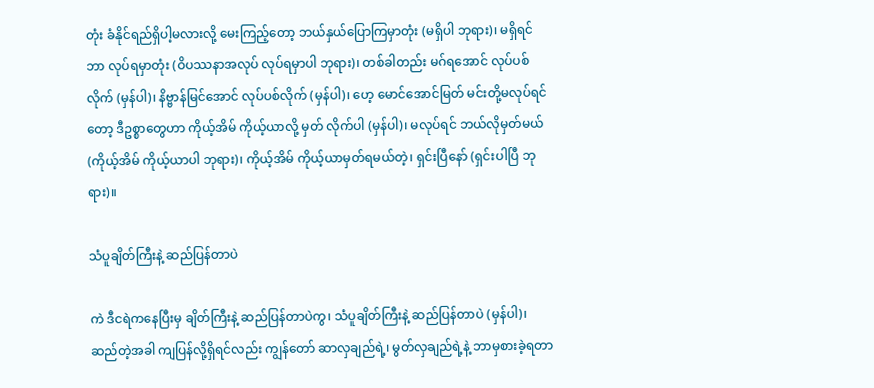တုံး ခံနိုင်ရည်ရှိပါ့မလားလို့ မေးကြည့်တော့ ဘယ်နှယ်ပြောကြမှာတုံး (မရှိပါ ဘုရား)၊ မရှိရင် ဘာ လုပ်ရမှာတုံး (ဝိပဿနာအလုပ် လုပ်ရမှာပါ ဘုရား)၊ တစ်ခါတည်း မဂ်ရအောင် လုပ်ပစ်လိုက် (မှန်ပါ)၊ နိဗ္ဗာန်မြင်အောင် လုပ်ပစ်လိုက် (မှန်ပါ)၊ ဟေ့ မောင်အောင်မြတ် မင်းတို့မလုပ်ရင်တော့ ဒီဥစ္စာတွေဟာ ကိုယ့်အိမ် ကိုယ့်ယာလို့ မှတ် လိုက်ပါ (မှန်ပါ)၊ မလုပ်ရင် ဘယ်လိုမှတ်မယ် (ကိုယ့်အိမ် ကိုယ့်ယာပါ ဘုရား)၊ ကိုယ့်အိမ် ကိုယ့်ယာမှတ်ရမယ်တဲ့၊ ရှင်းပြီနော် (ရှင်းပါပြီ ဘုရား)။

သံပူချိတ်ကြီးနဲ့ ဆည်ပြန်တာပဲ

ကဲ ဒီငရဲကနေပြီးမှ ချိတ်ကြီးနဲ့ ဆည်ပြန်တာပဲကွ၊ သံပူချိတ်ကြီးနဲ့ ဆည်ပြန်တာပဲ (မှန်ပါ)၊ ဆည်တဲ့အခါ ကျပြန်လို့ရှိရင်လည်း ကျွန်တော် ဆာလှချည်ရဲ့၊ မွတ်လှချည်ရဲ့နဲ့ ဘာမှစားခဲ့ရတာ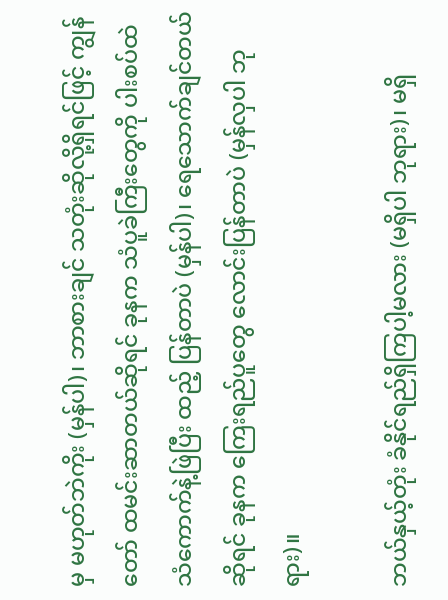မှ မဟုတ်ဘဲကိုး (မှန်ပါ)၊ ဘာစားချင် သတုံးဆိုလို့ရှိရင်ဖြင့် ကျွန်တော် ထမင်းဆာတယ်ဆိုရင် ခုနက သံပူခဲကြီးတွေကို ပါးစပ်ထဲ သံကောက်နဲ့ဖြဲပြီး ထည့် ပြန်တာပဲ (မှန်ပါ)၊ ရေသောက်ချင်တယ်ဆိုရင် ခုနက ကြေးရည်ပူတွေ လောင်းပြန်တာပဲ (မှန်လှပါ ဘုရား)။

ဘယ်နှယ့်တုံး ခံနိုင်ရည်ရှိကြပါ့မလား (မရှိပါ ဘုရား)၊ မရှိ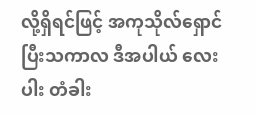လို့ရှိရင်ဖြင့် အကုသိုလ်ရှောင်ပြီးသကာလ ဒီအပါယ် လေးပါး တံခါး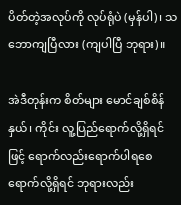ပိတ်တဲ့အလုပ်ကို လုပ်ရုံပဲ (မှန်ပါ)၊ သဘောကျပြီလား (ကျပါပြီ ဘုရား)။

အဲဒီတုန်းက စိတ်များ မောင်ချစ်စိန်နှယ်၊ ကိုင်း လူ့ပြည်ရောက်လို့ရှိရင်ဖြင့် ရောက်လည်းရောက်ပါရစေ ရောက်လို့ရှိရင် ဘုရားလည်း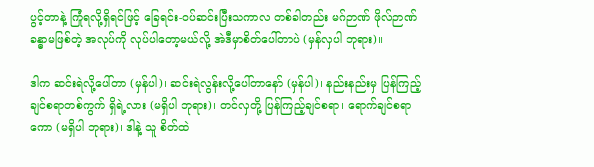ပွင့်တာနဲ့ ကြုံရလို့ရှိရင်ဖြင့် ခြေရင်း-ဝပ်ဆင်းပြီးသကာလ တစ်ခါတည်း မဂ်ဉာဏ် ဖိုလ်ဉာဏ် ခန္ဓာမဖြစ်တဲ့ အလုပ်ကို လုပ်ပါတော့မယ်လို့ အဲဒီမှာစိတ်ပေါ်တာပဲ (မှန်လှပါ ဘုရား)။

ဒါက ဆင်းရဲလို့ပေါ်တာ (မှန်ပါ)၊ ဆင်းရဲလွန်းလို့ပေါ်တာနော် (မှန်ပါ)၊ နည်းနည်းမှ ပြန်ကြည့်ချင်စရာတစ်ကွက် ရှိရဲ့လား (မရှိပါ ဘုရား)၊ တင်လှတို့ ပြန်ကြည့်ချင်စရာ၊ ရောက်ချင်စရာကော (မရှိပါ ဘုရား)၊ ဒါနဲ့ သူ စိတ်ထဲ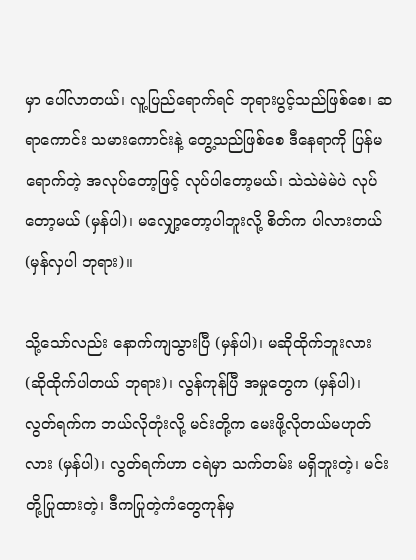မှာ ပေါ်လာတယ်၊ လူ့ပြည်ရောက်ရင် ဘုရားပွင့်သည်ဖြစ်စေ၊ ဆရာကောင်း သမားကောင်းနဲ့ တွေ့သည်ဖြစ်စေ ဒီနေရာကို ပြန်မရောက်တဲ့ အလုပ်တော့ဖြင့် လုပ်ပါတော့မယ်၊ သဲသဲမဲမဲပဲ လုပ်တော့မယ် (မှန်ပါ)၊ မလျှော့တော့ပါဘူးလို့ စိတ်က ပါလားတယ် (မှန်လှပါ ဘုရား)။

သို့သော်လည်း နောက်ကျသွားပြီ (မှန်ပါ)၊ မဆိုထိုက်ဘူးလား (ဆိုထိုက်ပါတယ် ဘုရား)၊ လွန်ကုန်ပြီ အမှုတွေက (မှန်ပါ)၊ လွတ်ရက်က ဘယ်လိုတုံးလို့ မင်းတို့က မေးဖို့လိုတယ်မဟုတ်လား (မှန်ပါ)၊ လွတ်ရက်ဟာ ငရဲမှာ သက်တမ်း မရှိဘူးတဲ့၊ မင်းတို့ပြုထားတဲ့၊ ဒီကပြုတဲ့ကံတွေကုန်မှ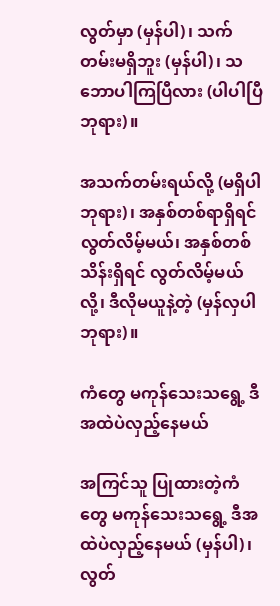လွတ်မှာ (မှန်ပါ)၊ သက်တမ်းမရှိဘူး (မှန်ပါ)၊ သဘောပါကြပြီလား (ပါပါပြီ ဘုရား)။

အသက်တမ်းရယ်လို့ (မရှိပါ ဘုရား)၊ အနှစ်တစ်ရာရှိရင် လွတ်လိမ့်မယ်၊ အနှစ်တစ်သိန်းရှိရင် လွတ်လိမ့်မယ် လို့၊ ဒီလိုမယူနဲ့တဲ့ (မှန်လှပါ ဘုရား)။

ကံတွေ မကုန်သေးသရွေ့ ဒီအထဲပဲလှည့်နေမယ်

အကြင်သူ ပြုထားတဲ့ကံတွေ မကုန်သေးသရွေ့ ဒီအထဲပဲလှည့်နေမယ် (မှန်ပါ)၊ လွတ်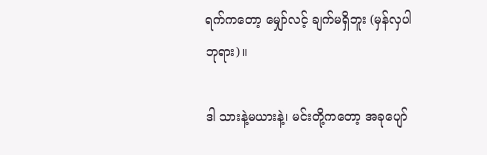ရက်ကတော့ မျှော်လင့် ချက်မရှိဘူး (မှန်လှပါ ဘုရား)။

ဒါ သားနဲ့မယားနဲ့၊ မင်းတို့ကတော့ အခုပျော်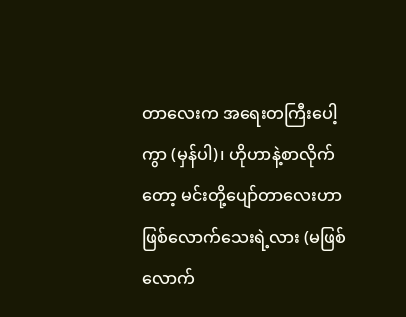တာလေးက အရေးတကြီးပေါ့ကွာ (မှန်ပါ)၊ ဟိုဟာနဲ့စာလိုက် တော့ မင်းတို့ပျော်တာလေးဟာ ဖြစ်လောက်သေးရဲ့လား (မဖြစ်လောက်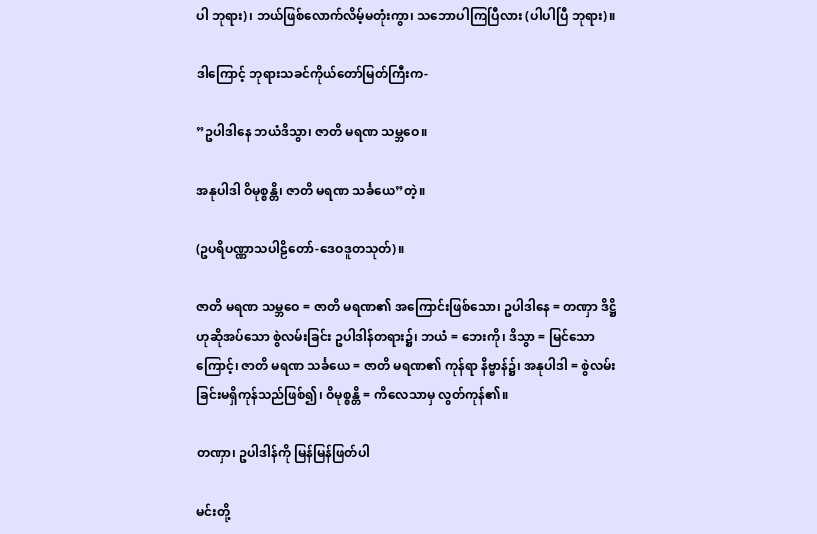ပါ ဘုရား)၊ ဘယ်ဖြစ်လောက်လိမ့်မတုံးကွာ၊ သဘောပါကြပြီလား (ပါပါပြီ ဘုရား)။

ဒါကြောင့် ဘုရားသခင်ကိုယ်တော်မြတ်ကြီးက-

”ဥပါဒါနေ ဘယံဒိသွာ၊ ဇာတိ မရဏ သမ္ဘဝေ။

အနုပါဒါ ဝိမုစ္စန္တိ၊ ဇာတိ မရဏ သင်္ခယေ”တဲ့။

(ဥပရိပဏ္ဏာသပါဠိတော်-ဒေဝဒူတသုတ်)။

ဇာတိ မရဏ သမ္ဘဝေ = ဇာတိ မရဏ၏ အကြောင်းဖြစ်သော၊ ဥပါဒါနေ = တဏှာ ဒိဋ္ဌိဟုဆိုအပ်သော စွဲလမ်းခြင်း ဥပါဒါန်တရား၌၊ ဘယံ = ဘေးကို၊ ဒိသွာ = မြင်သောကြောင့်၊ ဇာတိ မရဏ သင်္ခယေ = ဇာတိ မရဏ၏ ကုန်ရာ နိဗ္ဗာန်၌၊ အနုပါဒါ = စွဲလမ်းခြင်းမရှိကုန်သည်ဖြစ်၍၊ ဝိမုစ္စန္တိ = ကိလေသာမှ လွတ်ကုန်၏။

တဏှာ၊ ဥပါဒါန်ကို မြန်မြန်ဖြတ်ပါ

မင်းတို့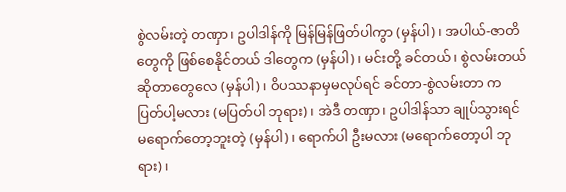စွဲလမ်းတဲ့ တဏှာ၊ ဥပါဒါန်ကို မြန်မြန်ဖြတ်ပါကွာ (မှန်ပါ)၊ အပါယ်-ဇာတိတွေကို ဖြစ်စေနိုင်တယ် ဒါတွေက (မှန်ပါ)၊ မင်းတို့ ခင်တယ်၊ စွဲလမ်းတယ်ဆိုတာတွေလေ (မှန်ပါ)၊ ဝိပဿနာမှမလုပ်ရင် ခင်တာ-စွဲလမ်းတာ က ပြတ်ပါ့မလား (မပြတ်ပါ ဘုရား)၊ အဲဒီ တဏှာ၊ ဥပါဒါန်သာ ချုပ်သွားရင် မရောက်တော့ဘူးတဲ့ (မှန်ပါ)၊ ရောက်ပါ ဦးမလား (မရောက်တော့ပါ ဘုရား)၊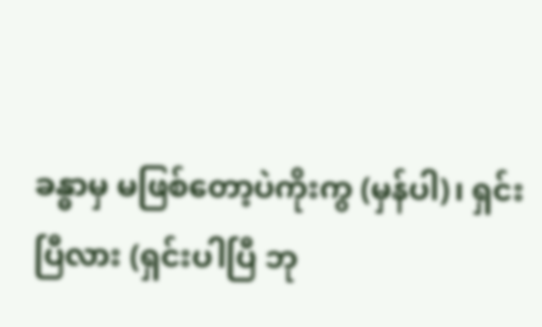ခန္ဓာမှ မဖြစ်တော့ပဲကိုးကွ (မှန်ပါ)၊ ရှင်းပြီလား (ရှင်းပါပြီ ဘု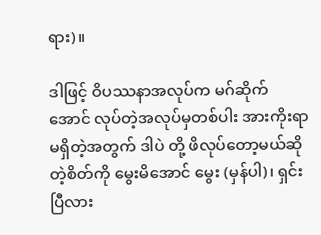ရား)။

ဒါဖြင့် ဝိပဿနာအလုပ်က မဂ်ဆိုက်အောင် လုပ်တဲ့အလုပ်မှတစ်ပါး အားကိုးရာမရှိတဲ့အတွက် ဒါပဲ တို့ ဖိလုပ်တော့မယ်ဆိုတဲ့စိတ်ကို မွေးမိအောင် မွေး (မှန်ပါ)၊ ရှင်းပြီလား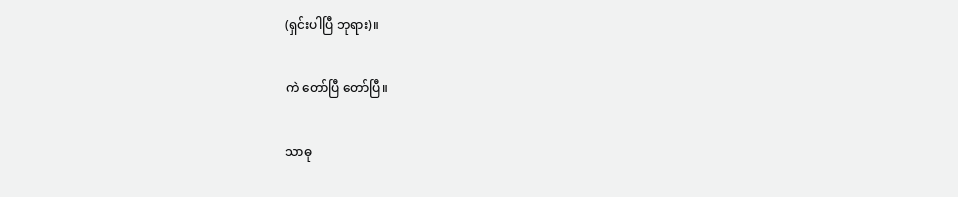(ရှင်းပါပြီ ဘုရား)။

ကဲ တော်ပြီ တော်ပြီ။

သာဓု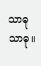သာဓု သာဓု။